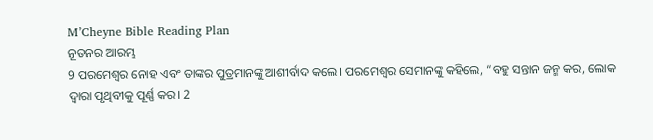M’Cheyne Bible Reading Plan
ନୂତନର ଆରମ୍ଭ
9 ପରମେଶ୍ୱର ନୋହ ଏବଂ ତାଙ୍କର ପୁତ୍ରମାନଙ୍କୁ ଆଶୀର୍ବାଦ କଲେ। ପରମେଶ୍ୱର ସେମାନଙ୍କୁ କହିଲେ, “ବହୁ ସନ୍ତାନ ଜନ୍ମ କର, ଲୋକ ଦ୍ୱାରା ପୃଥିବୀକୁ ପୂର୍ଣ୍ଣ କର। 2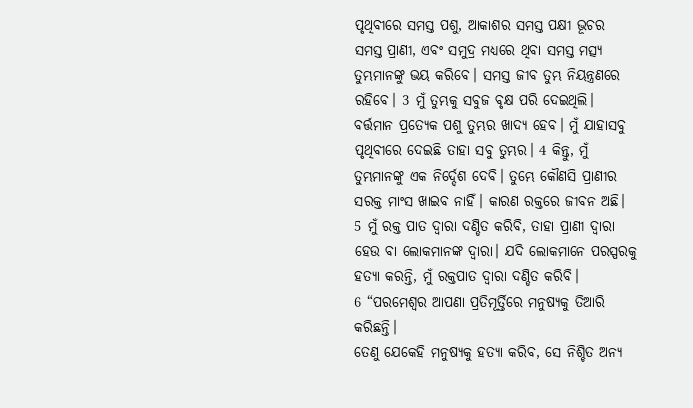ପୃଥିବୀରେ ସମସ୍ତ ପଶୁ, ଆକାଶର ସମସ୍ତ ପକ୍ଷୀ ଭୂଚର ସମସ୍ତ ପ୍ରାଣୀ, ଏବଂ ସମୁଦ୍ର ମଧ୍ୟରେ ଥିବା ସମସ୍ତ ମତ୍ସ୍ୟ ତୁମ୍ଭମାନଙ୍କୁ ଭୟ କରିବେ। ସମସ୍ତ ଜୀବ ତୁମ୍ଭ ନିୟନ୍ତ୍ରଣରେ ରହିବେ। 3 ମୁଁ ତୁମ୍ଭକୁ ସବୁଜ ବୃକ୍ଷ ପରି ଦେଇଥିଲି। ବର୍ତ୍ତମାନ ପ୍ରତ୍ୟେକ ପଶୁ ତୁମ୍ଭର ଖାଦ୍ୟ ହେବ। ମୁଁ ଯାହାସବୁ ପୃଥିବୀରେ ଦେଇଛି ତାହା ସବୁ ତୁମ୍ଭର। 4 କିନ୍ତୁ, ମୁଁ ତୁମ୍ଭମାନଙ୍କୁ ଏକ ନିର୍ଦ୍ଦେଶ ଦେବି। ତୁମ୍ଭେ କୌଣସି ପ୍ରାଣୀର ସରକ୍ତ ମାଂସ ଖାଇବ ନାହିଁ। କାରଣ ରକ୍ତରେ ଜୀବନ ଅଛି। 5 ମୁଁ ରକ୍ତ ପାତ ଦ୍ୱାରା ଦଣ୍ଡିତ କରିବି, ତାହା ପ୍ରାଣୀ ଦ୍ୱାରା ହେଉ ବା ଲୋକମାନଙ୍କ ଦ୍ୱାରା। ଯଦି ଲୋକମାନେ ପରସ୍ପରକୁ ହତ୍ୟା କରନ୍ତି, ମୁଁ ରକ୍ତପାତ ଦ୍ୱାରା ଦଣ୍ଡିତ କରିବି।
6 “ପରମେଶ୍ୱର ଆପଣା ପ୍ରତିମୂର୍ତ୍ତିରେ ମନୁଷ୍ୟକୁ ତିଆରି କରିଛନ୍ତି।
ତେଣୁ ଯେକେହି ମନୁଷ୍ୟକୁ ହତ୍ୟା କରିବ, ସେ ନିଶ୍ଚିତ ଅନ୍ୟ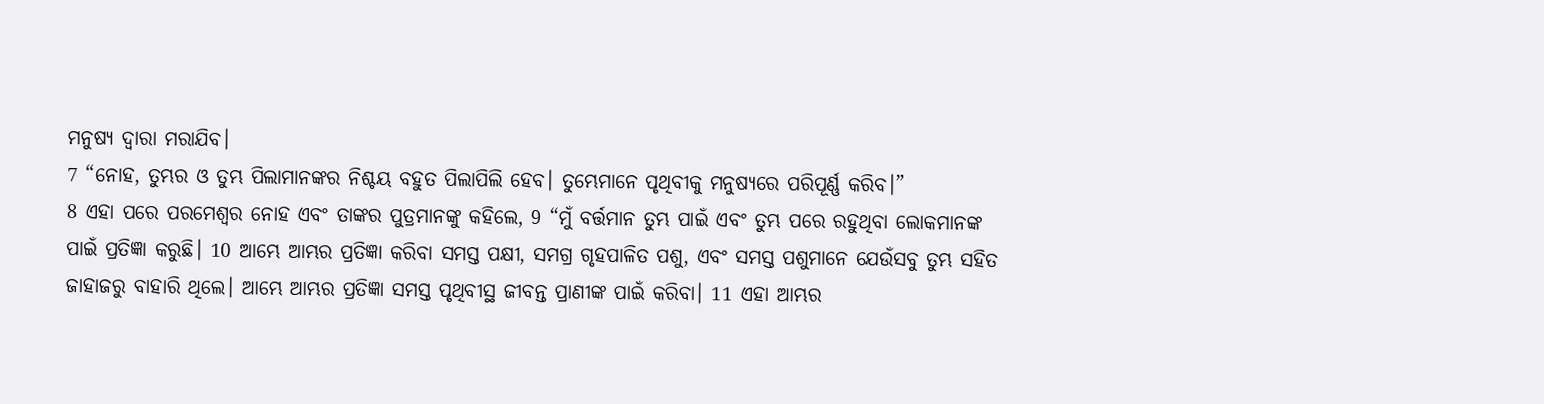ମନୁଷ୍ୟ ଦ୍ୱାରା ମରାଯିବ।
7 “ନୋହ, ତୁମ୍ଭର ଓ ତୁମ୍ଭ ପିଲାମାନଙ୍କର ନିଶ୍ଚୟ ବହୁତ ପିଲାପିଲି ହେବ। ତୁମ୍ଭେମାନେ ପୃଥିବୀକୁ ମନୁଷ୍ୟରେ ପରିପୂର୍ଣ୍ଣ କରିବ।”
8 ଏହା ପରେ ପରମେଶ୍ୱର ନୋହ ଏବଂ ତାଙ୍କର ପୁତ୍ରମାନଙ୍କୁ କହିଲେ, 9 “ମୁଁ ବର୍ତ୍ତମାନ ତୁମ୍ଭ ପାଇଁ ଏବଂ ତୁମ୍ଭ ପରେ ରହୁଥିବା ଲୋକମାନଙ୍କ ପାଇଁ ପ୍ରତିଜ୍ଞା କରୁଛି। 10 ଆମ୍ଭେ ଆମ୍ଭର ପ୍ରତିଜ୍ଞା କରିବା ସମସ୍ତ ପକ୍ଷୀ, ସମଗ୍ର ଗୃହପାଳିତ ପଶୁ, ଏବଂ ସମସ୍ତ ପଶୁମାନେ ଯେଉଁସବୁ ତୁମ୍ଭ ସହିତ ଜାହାଜରୁ ବାହାରି ଥିଲେ। ଆମ୍ଭେ ଆମ୍ଭର ପ୍ରତିଜ୍ଞା ସମସ୍ତ ପୃଥିବୀସ୍ଥ ଜୀବନ୍ତ ପ୍ରାଣୀଙ୍କ ପାଇଁ କରିବା। 11 ଏହା ଆମ୍ଭର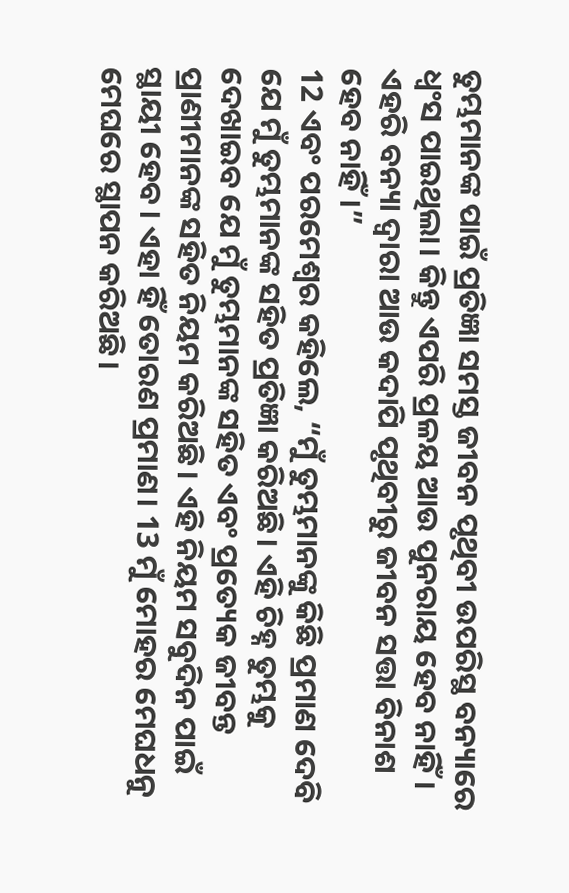ତୁମ୍ଭମାନଙ୍କ ପାଇଁ ପ୍ରତିଜ୍ଞା ସମସ୍ତ ଜୀବନ ପୃଥିବୀ ଉପରିସ୍ଥ ବନ୍ୟାରେ ଧ୍ୱଂସ ପାଇଥିଲା। କିନ୍ତୁ ଏପରି ପ୍ରଳୟ ଆଉ ପୁନରାୟ ହେବ ନାହିଁ। ଏହରି ବନ୍ୟା ଦ୍ୱାରା ଆଉ କଦାପି ପୃଥିବୀରୁ ଜୀବନ ସତ୍ତା ବିନାଶ ହେବ ନାହିଁ।”
12 ଏବଂ ପରମେଶ୍ୱର କହିଲେ, “ମୁଁ ତୁମ୍ଭମାନଙ୍କୁ କିଛି ପ୍ରମାଣ ଦେବି ଯେ ମୁଁ ତୁମ୍ଭମାନଙ୍କ ସହିତ ପ୍ରତିଜ୍ଞା କରିଅଛି। ଏହି ଚିହ୍ନ ତୁମ୍ଭକୁ ଦେଖାଇବ ଯେ ମୁଁ ତୁମ୍ଭମାନଙ୍କ ସହିତ ଏବଂ ପ୍ରତ୍ୟେକ ଜୀବନ୍ତ ପ୍ରାଣୀମାନଙ୍କ ସହିତ ନିୟମ କରିଅଛି। ଏହି ନିୟମ ସବୁଦିନ ପାଇଁ ସ୍ଥାୟୀ ହେବ। ଏହା ହିଁ ତୋରଣ ପ୍ରମାଣ। 13 ମୁଁ ମୋହର ମେଘଧନୁ ମେଘରେ ସ୍ଥାପନ କରିଅଛି।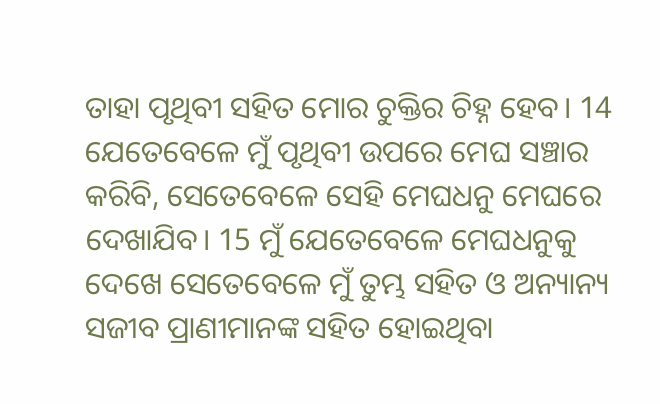ତାହା ପୃଥିବୀ ସହିତ ମୋର ଚୁକ୍ତିର ଚିହ୍ନ ହେବ। 14 ଯେତେବେଳେ ମୁଁ ପୃଥିବୀ ଉପରେ ମେଘ ସଞ୍ଚାର କରିବି, ସେତେବେଳେ ସେହି ମେଘଧନୁ ମେଘରେ ଦେଖାଯିବ। 15 ମୁଁ ଯେତେବେଳେ ମେଘଧନୁକୁ ଦେଖେ ସେତେବେଳେ ମୁଁ ତୁମ୍ଭ ସହିତ ଓ ଅନ୍ୟାନ୍ୟ ସଜୀବ ପ୍ରାଣୀମାନଙ୍କ ସହିତ ହୋଇଥିବା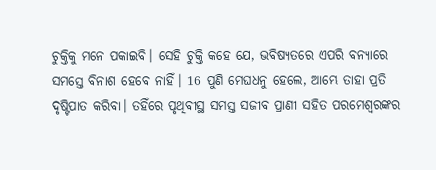ଚୁକ୍ତିକୁ ମନେ ପକାଇବି। ସେହି ଚୁକ୍ତି କହେ ଯେ, ଭବିଷ୍ୟତରେ ଏପରି ବନ୍ୟାରେ ସମସ୍ତେ ବିନାଶ ହେବେ ନାହିଁ। 16 ପୁଣି ମେଘଧନୁ ହେଲେ, ଆମ୍ଭେ ତାହା ପ୍ରତି ଦୃଷ୍ଟିପାତ କରିବା। ତହିଁରେ ପୃଥିବୀସ୍ଥ ସମସ୍ତ ସଜୀବ ପ୍ରାଣୀ ସହିତ ପରମେଶ୍ୱରଙ୍କର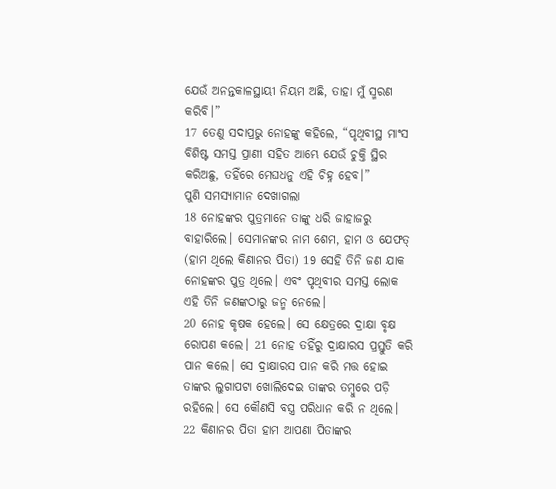ଯେଉଁ ଅନନ୍ତକାଳସ୍ଥାୟୀ ନିୟମ ଅଛି, ତାହା ମୁଁ ସ୍ମରଣ କରିବି।”
17 ତେଣୁ ସଦାପ୍ରଭୁ ନୋହଙ୍କୁ କହିଲେ, “ପୃଥିବୀସ୍ଥ ମାଂସ ବିଶିଷ୍ଟ ସମସ୍ତ ପ୍ରାଣୀ ସହିତ ଆମ୍ଭେ ଯେଉଁ ଚୁକ୍ତି ସ୍ଥିର କରିଅଛୁ, ତହିଁରେ ମେଘଧନୁ ଏହି ଚିହ୍ନ ହେବ।”
ପୁଣି ସମସ୍ୟାମାନ ଦେଖାଗଲା
18 ନୋହଙ୍କର ପୁତ୍ରମାନେ ତାଙ୍କୁ ଧରି ଜାହାଜରୁ ବାହାରିଲେ। ସେମାନଙ୍କର ନାମ ଶେମ, ହାମ ଓ ଯେଫତ୍ (ହାମ ଥିଲେ କିଣାନର ପିତା) 19 ସେହି ତିନି ଜଣ ଯାକ ନୋହଙ୍କର ପୁତ୍ର ଥିଲେ। ଏବଂ ପୃଥିବୀର ସମସ୍ତ ଲୋକ ଏହି ତିନି ଜଣଙ୍କଠାରୁ ଜନ୍ମ ନେଲେ।
20 ନୋହ କୃଷକ ହେଲେ। ସେ କ୍ଷେତ୍ରରେ ଦ୍ରାକ୍ଷା ବୃକ୍ଷ ରୋପଣ କଲେ। 21 ନୋହ ତହିଁରୁ ଦ୍ରାକ୍ଷାରସ ପ୍ରସ୍ତୁତି କରି ପାନ କଲେ। ସେ ଦ୍ରାକ୍ଷାରସ ପାନ କରି ମତ୍ତ ହୋଇ ତାଙ୍କର ଲୁଗାପଟା ଖୋଲିଦେଇ ତାଙ୍କର ତମ୍ବୁରେ ପଡ଼ି ରହିଲେ। ସେ କୌଣସି ବସ୍ତ୍ର ପରିଧାନ କରି ନ ଥିଲେ। 22 କିଣାନର ପିତା ହାମ ଆପଣା ପିତାଙ୍କର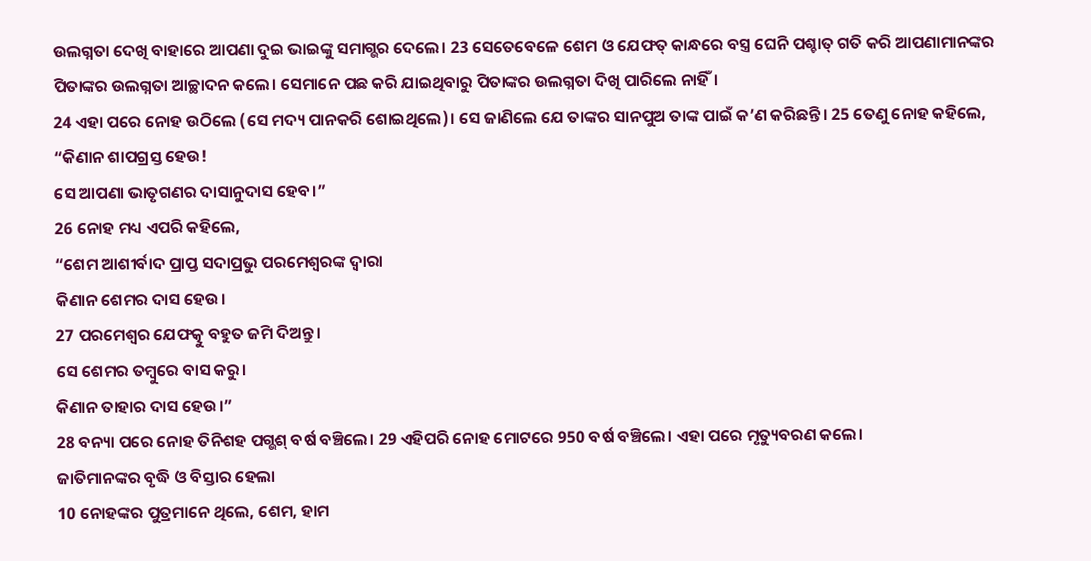ଉଲଗ୍ନତା ଦେଖି ବାହାରେ ଆପଣା ଦୁଇ ଭାଇଙ୍କୁ ସମାଗ୍ଭର ଦେଲେ। 23 ସେତେବେଳେ ଶେମ ଓ ଯେଫତ୍ କାନ୍ଧରେ ବସ୍ତ୍ର ଘେନି ପଶ୍ଚାତ୍ ଗତି କରି ଆପଣାମାନଙ୍କର ପିତାଙ୍କର ଉଲଗ୍ନତା ଆଚ୍ଛାଦନ କଲେ। ସେମାନେ ପଛ କରି ଯାଇଥିବାରୁ ପିତାଙ୍କର ଉଲଗ୍ନତା ଦିଖି ପାରିଲେ ନାହିଁ।
24 ଏହା ପରେ ନୋହ ଉଠିଲେ (ସେ ମଦ୍ୟ ପାନକରି ଶୋଇଥିଲେ)। ସେ ଜାଣିଲେ ଯେ ତାଙ୍କର ସାନପୁଅ ତାଙ୍କ ପାଇଁ କ’ଣ କରିଛନ୍ତି। 25 ତେଣୁ ନୋହ କହିଲେ,
“କିଣାନ ଶାପଗ୍ରସ୍ତ ହେଉ!
ସେ ଆପଣା ଭାତୃଗଣର ଦାସାନୁଦାସ ହେବ।”
26 ନୋହ ମଧ୍ୟ ଏପରି କହିଲେ,
“ଶେମ ଆଶୀର୍ବାଦ ପ୍ରାପ୍ତ ସଦାପ୍ରଭୁ ପରମେଶ୍ୱରଙ୍କ ଦ୍ୱାରା
କିଣାନ ଶେମର ଦାସ ହେଉ।
27 ପରମେଶ୍ୱର ଯେଫତ୍କୁ ବହୁତ ଜମି ଦିଅନ୍ତୁ।
ସେ ଶେମର ତମ୍ବୁରେ ବାସ କରୁ।
କିଣାନ ତାହାର ଦାସ ହେଉ।”
28 ବନ୍ୟା ପରେ ନୋହ ତିନିଶହ ପଗ୍ଭଶ୍ ବର୍ଷ ବଞ୍ଚିଲେ। 29 ଏହିପରି ନୋହ ମୋଟରେ 950 ବର୍ଷ ବଞ୍ଚିଲେ। ଏହା ପରେ ମୃତ୍ୟୁବରଣ କଲେ।
ଜାତିମାନଙ୍କର ବୃଦ୍ଧି ଓ ବିସ୍ତାର ହେଲା
10 ନୋହଙ୍କର ପୁତ୍ରମାନେ ଥିଲେ, ଶେମ, ହାମ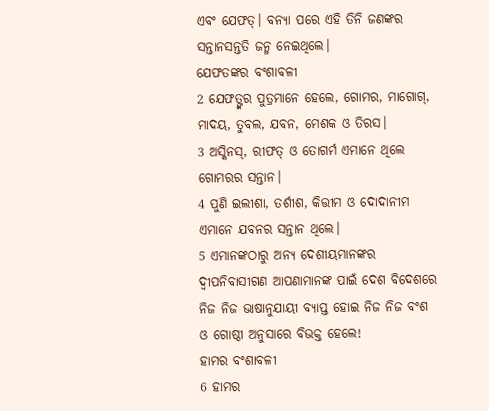ଏବଂ ଯେଫତ୍। ବନ୍ୟା ପରେ ଏହି ତିନି ଜଣଙ୍କର ସନ୍ତାନସନ୍ତତି ଜନ୍ମ ନେଇଥିଲେ।
ଯେଫତଙ୍କର ବଂଶାବଳୀ
2 ଯେଫତ୍ଙ୍କର ପୁତ୍ରମାନେ ହେଲେ, ଗୋମର, ମାଗୋଗ୍, ମାଦୟ, ତୁବଲ, ଯବନ, ମେଶକ ଓ ତିରସ।
3 ଅସ୍କିନସ୍, ରୀଫତ୍ ଓ ତୋଗର୍ମ ଏମାନେ ଥିଲେ ଗୋମରର ସନ୍ତାନ।
4 ପୁଣି ଇଲୀଶା, ତର୍ଶୀଶ, କିତ୍ତୀମ ଓ ଦୋଦାନୀମ ଏମାନେ ଯବନର ସନ୍ତାନ ଥିଲେ।
5 ଏମାନଙ୍କଠାରୁ ଅନ୍ୟ ଦେଶୀୟମାନଙ୍କର ଦ୍ୱୀପନିବାସୀଗଣ ଆପଣାମାନଙ୍କ ପାଇଁ ଦେଶ ବିଦେଶରେ ନିଜ ନିଜ ଭାଷାନୁଯାୟୀ ବ୍ୟାପ୍ତ ହୋଇ ନିଜ ନିଜ ବଂଶ ଓ ଗୋଷ୍ଠୀ ଅନୁସାରେ ବିଭକ୍ତ ହେଲେ!
ହାମର ବଂଶାବଳୀ
6 ହାମର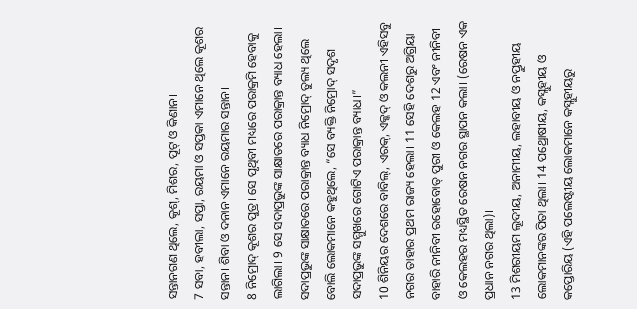ସନ୍ତାନଗଣ ଥିଲେ, କୂଶ୍, ମିଶର, ପୂଟ୍ ଓ କିଣାନ।
7 ସବା, ହବୀଲା, ସପ୍ତା, ରୟମା ଓ ସପ୍ତକା ଏମାନେ ଥିଲେ କୂଶର ସନ୍ତାନ। ଶିବା ଓ ଦନାନ ଏମାନେ ରୟମାର ସନ୍ତାନ।
8 ନିମ୍ରୋଦ୍ କୂଶର ପୁତ୍ର। ସେ ପୃଥିବୀ ମଧ୍ୟରେ ପରାକ୍ରମି ହେବାକୁ ଲାଗିଲା। 9 ସେ ସଦାପ୍ରଭୁଙ୍କ ସାକ୍ଷାତରେ ପରାକ୍ରାନ୍ତ ବ୍ୟାଧ ହେଲା। ସଦାପ୍ରଭୁଙ୍କ ସାକ୍ଷାତରେ ପରାକ୍ରାନ୍ତ ବ୍ୟାଧ ନିମ୍ରୋଦ୍ ତୁଲ୍ୟ ଥିଲେ ବୋଲି ଲୋକମାନେ କହୁଥିଲେ, “ସେ ବ୍ୟକ୍ତି ନିମ୍ରୋଦ୍ ସଦୃଶ ସଦାପ୍ରଭୁଙ୍କ ସମ୍ମୁଖରେ ଗୋଟିଏ ପରାକ୍ରାନ୍ତ ବ୍ୟାଧ।”
10 ଶିନିୟର ଦେଶରେ ବାବିଲ୍, ଏରକ୍, ଏକ୍କଦ୍ ଓ କଲନୀ ଏହିସବୁ ନଗର ତାହାର ପ୍ରଥମ ରାଜ୍ୟ ହେଲା। 11 ସେହି ଦେଶରୁ ଅଗ୍ରିୟା ବାହାରି ନୀନିବୀ ରହୋବୋତ୍ ପୁରୀ ଓ କେଲହ 12 ଏବଂ ନୀନିବୀ ଓ କେଲହର ମଧ୍ୟସ୍ଥିତ ରେଷନ ନଗର ସ୍ଥାପନ କଲା। (ରେଷନ ଏକ ପ୍ରଧାନ ନଗର ଥିଲା)।
13 ମିଶରୀୟମ ଲୂଦୀୟ, ଅନାମୀୟ, ଲହାବୀୟ ଓ ନପ୍ତୁହୀୟ ଲୋକମାନଙ୍କର ପିତା ଥିଲା। 14 ପଥ୍ରୋଷୀୟ, କସ୍ଲୁହୀୟ ଓ କପ୍ତୋରିୟ (ଏହି ପଲେଷ୍ଟୀୟ ଲୋକମାନେ କସ୍ଲୁହୀୟରୁ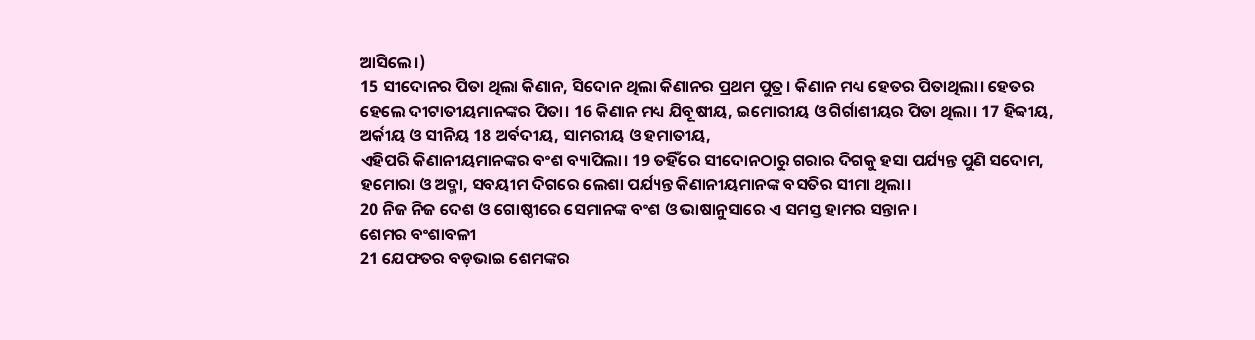ଆସିଲେ।)
15 ସୀଦୋନର ପିତା ଥିଲା କିଣାନ, ସିଦୋନ ଥିଲା କିଣାନର ପ୍ରଥମ ପୁତ୍ର। କିଣାନ ମଧ୍ୟ ହେତର ପିତାଥିଲା। ହେତର ହେଲେ ଦୀଟାତୀୟମାନଙ୍କର ପିତା। 16 କିଣାନ ମଧ୍ୟ ଯିବୂଷୀୟ, ଇମୋରୀୟ ଓ ଗିର୍ଗାଶୀୟର ପିତା ଥିଲା। 17 ହିବ୍ବୀୟ, ଅର୍କୀୟ ଓ ସୀନିୟ 18 ଅର୍ବଦୀୟ, ସାମରୀୟ ଓ ହମାତୀୟ,
ଏହିପରି କିଣାନୀୟମାନଙ୍କର ବଂଶ ବ୍ୟାପିଲା। 19 ତହିଁରେ ସୀଦୋନଠାରୁ ଗରାର ଦିଗକୁ ହସା ପର୍ଯ୍ୟନ୍ତ ପୁଣି ସଦୋମ, ହମୋରା ଓ ଅଦ୍ମା, ସବୟୀମ ଦିଗରେ ଲେଶା ପର୍ଯ୍ୟନ୍ତ କିଣାନୀୟମାନଙ୍କ ବସତିର ସୀମା ଥିଲା।
20 ନିଜ ନିଜ ଦେଶ ଓ ଗୋଷ୍ଠୀରେ ସେମାନଙ୍କ ବଂଶ ଓ ଭାଷାନୁସାରେ ଏ ସମସ୍ତ ହାମର ସନ୍ତାନ।
ଶେମର ବଂଶାବଳୀ
21 ଯେଫତର ବଡ଼ଭାଇ ଶେମଙ୍କର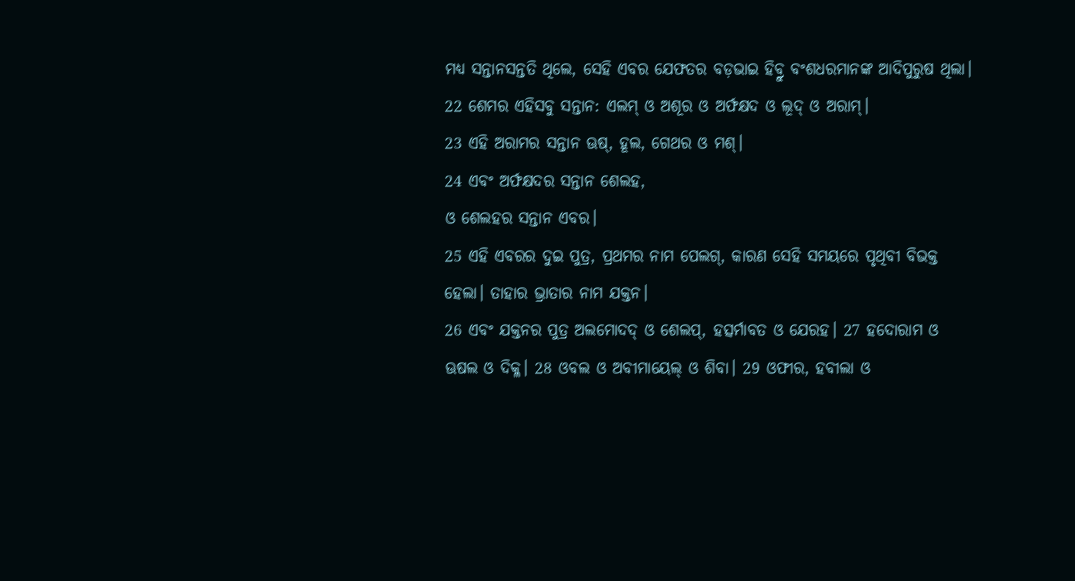ମଧ୍ୟ ସନ୍ତାନସନ୍ତତି ଥିଲେ, ସେହି ଏବର ଯେଫତର ବଡ଼ଭାଇ ହିବ୍ରୁ ବଂଶଧରମାନଙ୍କ ଆଦିପୁରୁଷ ଥିଲା।
22 ଶେମର ଏହିସବୁ ସନ୍ତାନ: ଏଲମ୍ ଓ ଅଶୂର ଓ ଅର୍ଫକ୍ଷଦ ଓ ଲୂଦ୍ ଓ ଅରାମ୍।
23 ଏହି ଅରାମର ସନ୍ତାନ ଊଷ୍, ହୂଲ, ଗେଥର ଓ ମଶ୍।
24 ଏବଂ ଅର୍ଫକ୍ଷଦର ସନ୍ତାନ ଶେଲହ,
ଓ ଶେଲହର ସନ୍ତାନ ଏବର।
25 ଏହି ଏବରର ଦୁଇ ପୁତ୍ର, ପ୍ରଥମର ନାମ ପେଲଗ୍, କାରଣ ସେହି ସମୟରେ ପୃଥିବୀ ବିଭକ୍ତ ହେଲା। ତାହାର ଭ୍ରାତାର ନାମ ଯକ୍ତନ।
26 ଏବଂ ଯକ୍ତନର ପୁତ୍ର ଅଲମୋଦଦ୍ ଓ ଶେଲପ୍, ହତ୍ସର୍ମାବତ ଓ ଯେରହ। 27 ହଦୋରାମ ଓ ଊଷଲ ଓ ଦିକ୍ଳ। 28 ଓବଲ ଓ ଅବୀମାୟେଲ୍ ଓ ଶିବା। 29 ଓଫୀର, ହବୀଲା ଓ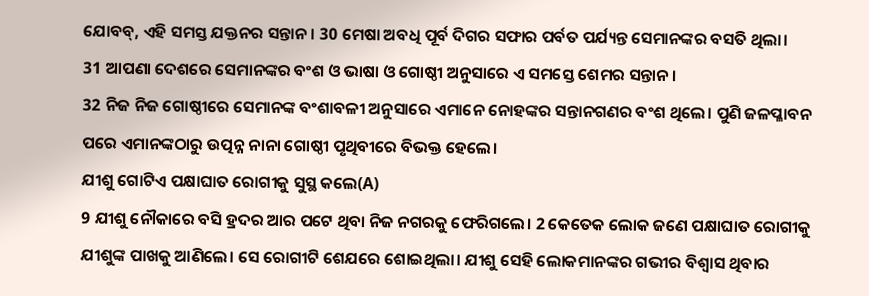ଯୋବବ୍, ଏହି ସମସ୍ତ ଯକ୍ତନର ସନ୍ତାନ। 30 ମେଷା ଅବଧି ପୂର୍ବ ଦିଗର ସଫାର ପର୍ବତ ପର୍ଯ୍ୟନ୍ତ ସେମାନଙ୍କର ବସତି ଥିଲା।
31 ଆପଣା ଦେଶରେ ସେମାନଙ୍କର ବଂଶ ଓ ଭାଷା ଓ ଗୋଷ୍ଠୀ ଅନୁସାରେ ଏ ସମସ୍ତେ ଶେମର ସନ୍ତାନ।
32 ନିଜ ନିଜ ଗୋଷ୍ଠୀରେ ସେମାନଙ୍କ ବଂଶାବଳୀ ଅନୁସାରେ ଏମାନେ ନୋହଙ୍କର ସନ୍ତାନଗଣର ବଂଶ ଥିଲେ। ପୁଣି ଜଳପ୍ଳାବନ ପରେ ଏମାନଙ୍କଠାରୁ ଉତ୍ପନ୍ନ ନାନା ଗୋଷ୍ଠୀ ପୃଥିବୀରେ ବିଭକ୍ତ ହେଲେ।
ଯୀଶୁ ଗୋଟିଏ ପକ୍ଷାଘାତ ରୋଗୀକୁ ସୁସ୍ଥ କଲେ(A)
9 ଯୀଶୁ ନୌକାରେ ବସି ହ୍ରଦର ଆର ପଟେ ଥିବା ନିଜ ନଗରକୁ ଫେରିଗଲେ। 2 କେତେକ ଲୋକ ଜଣେ ପକ୍ଷାଘାତ ରୋଗୀକୁ ଯୀଶୁଙ୍କ ପାଖକୁ ଆଣିଲେ। ସେ ରୋଗୀଟି ଶେଯରେ ଶୋଇଥିଲା। ଯୀଶୁ ସେହି ଲୋକମାନଙ୍କର ଗଭୀର ବିଶ୍ୱାସ ଥିବାର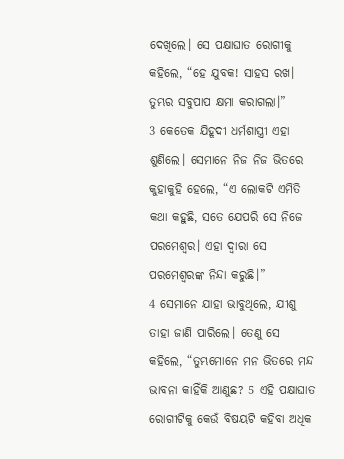ଦେଖିଲେ। ସେ ପକ୍ଷାଘାତ ରୋଗୀକୁ କହିଲେ, “ହେ ଯୁବକ! ସାହସ ରଖ। ତୁମ୍ଭର ସବୁପାପ କ୍ଷମା କରାଗଲା।”
3 କେତେକ ଯିହୂଦୀ ଧର୍ମଶାସ୍ତ୍ରୀ ଏହା ଶୁଣିଲେ। ସେମାନେ ନିଜ ନିଜ ଭିତରେ କୁହାକୁହି ହେଲେ, “ଏ ଲୋକଟି ଏମିତି କଥା କହୁଛି, ସତେ ଯେପରି ସେ ନିଜେ ପରମେଶ୍ୱର। ଏହା ଦ୍ୱାରା ସେ ପରମେଶ୍ୱରଙ୍କ ନିନ୍ଦା କରୁଛି।”
4 ସେମାନେ ଯାହା ଭାବୁଥିଲେ, ଯୀଶୁ ତାହା ଜାଣି ପାରିଲେ। ତେଣୁ ସେ କହିଲେ, “ତୁମ୍ଭମୋନେ ମନ ଭିତରେ ମନ୍ଦ ଭାବନା କାହିଁକି ଆଣୁଛ? 5 ଏହି ପକ୍ଷାଘାତ ରୋଗୀଟିକୁ କେଉଁ ବିଷୟଟି କହିବା ଅଧିକ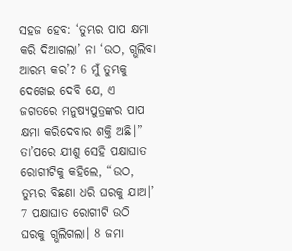ସହଜ ହେବ: ‘ତୁମ୍ଭର ପାପ କ୍ଷମା କରି ଦିଆଗଲା’ ନା ‘ଉଠ, ଗ୍ଭଲିବା ଆରମ୍ଭ କର’? 6 ମୁଁ ତୁମ୍ଭକୁ ଦେଖେଇ ଦେବି ଯେ, ଏ ଜଗତରେ ମନୁଷ୍ୟପୁତ୍ରଙ୍କର ପାପ କ୍ଷମା କରିଦେବାର ଶକ୍ତି ଅଛି।” ତା’ପରେ ଯୀଶୁ ସେହି ପକ୍ଷାଘାତ ରୋଗୀଟିକୁ କହିଲେ, “ଉଠ, ତୁମ୍ଭର ବିଛଣା ଧରି ଘରକୁ ଯାଅ।’
7 ପକ୍ଷାଘାତ ରୋଗୀଟି ଉଠି ଘରକୁ ଗ୍ଭଲିଗଲା। 8 ଜମା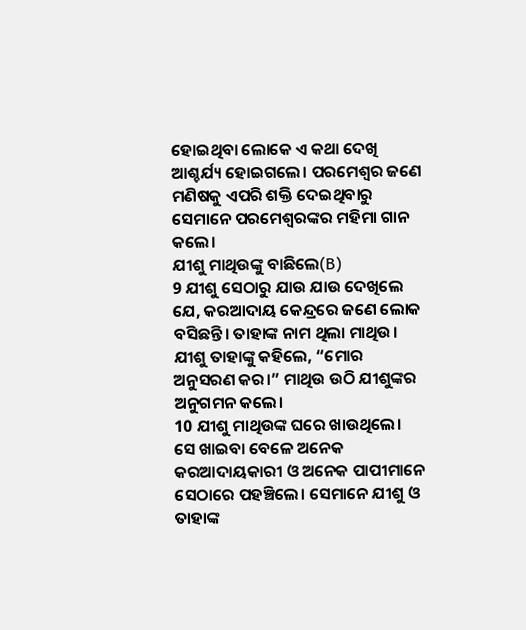ହୋଇଥିବା ଲୋକେ ଏ କଥା ଦେଖି ଆଶ୍ଚର୍ଯ୍ୟ ହୋଇଗଲେ। ପରମେଶ୍ୱର ଜଣେ ମଣିଷକୁ ଏପରି ଶକ୍ତି ଦେଇଥିବାରୁ ସେମାନେ ପରମେଶ୍ୱରଙ୍କର ମହିମା ଗାନ କଲେ।
ଯୀଶୁ ମାଥିଉଙ୍କୁ ବାଛିଲେ(B)
9 ଯୀଶୁ ସେଠାରୁ ଯାଉ ଯାଉ ଦେଖିଲେ ଯେ, କରଆଦାୟ କେନ୍ଦ୍ରରେ ଜଣେ ଲୋକ ବସିଛନ୍ତି। ତାହାଙ୍କ ନାମ ଥିଲା ମାଥିଉ। ଯୀଶୁ ତାହାଙ୍କୁ କହିଲେ, “ମୋର ଅନୁସରଣ କର।” ମାଥିଉ ଉଠି ଯୀଶୁଙ୍କର ଅନୁଗମନ କଲେ।
10 ଯୀଶୁ ମାଥିଉଙ୍କ ଘରେ ଖାଉଥିଲେ। ସେ ଖାଇବା ବେଳେ ଅନେକ କରଆଦାୟକାରୀ ଓ ଅନେକ ପାପୀମାନେ ସେଠାରେ ପହଞ୍ଚିଲେ। ସେମାନେ ଯୀଶୁ ଓ ତାହାଙ୍କ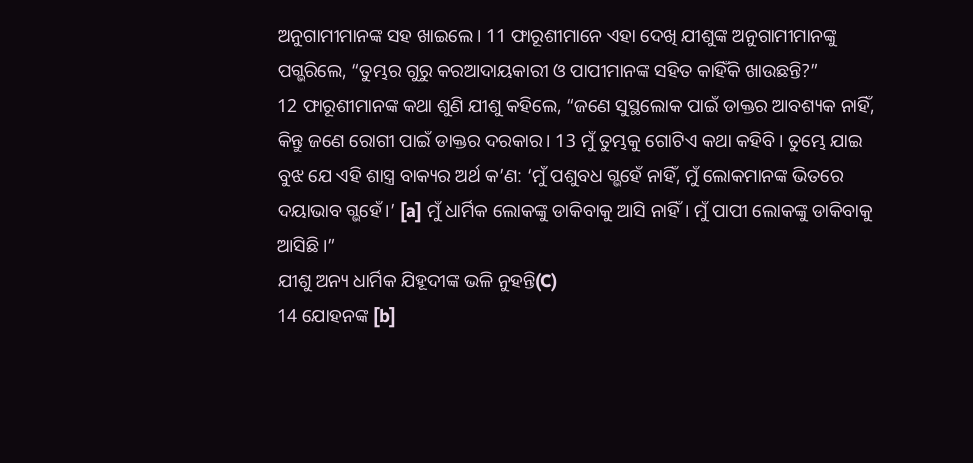ଅନୁଗାମୀମାନଙ୍କ ସହ ଖାଇଲେ। 11 ଫାରୂଶୀମାନେ ଏହା ଦେଖି ଯୀଶୁଙ୍କ ଅନୁଗାମୀମାନଙ୍କୁ ପଗ୍ଭରିଲେ, “ତୁମ୍ଭର ଗୁରୁ କରଆଦାୟକାରୀ ଓ ପାପୀମାନଙ୍କ ସହିତ କାହିଁକି ଖାଉଛନ୍ତି?”
12 ଫାରୂଶୀମାନଙ୍କ କଥା ଶୁଣି ଯୀଶୁ କହିଲେ, “ଜଣେ ସୁସ୍ଥଲୋକ ପାଇଁ ଡାକ୍ତର ଆବଶ୍ୟକ ନାହିଁ, କିନ୍ତୁ ଜଣେ ରୋଗୀ ପାଇଁ ଡାକ୍ତର ଦରକାର। 13 ମୁଁ ତୁମ୍ଭକୁ ଗୋଟିଏ କଥା କହିବି। ତୁମ୍ଭେ ଯାଇ ବୁଝ ଯେ ଏହି ଶାସ୍ତ୍ର ବାକ୍ୟର ଅର୍ଥ କ’ଣ: ‘ମୁଁ ପଶୁବଧ ଗ୍ଭହେଁ ନାହିଁ, ମୁଁ ଲୋକମାନଙ୍କ ଭିତରେ ଦୟାଭାବ ଗ୍ଭହେଁ।’ [a] ମୁଁ ଧାର୍ମିକ ଲୋକଙ୍କୁ ଡାକିବାକୁ ଆସି ନାହିଁ। ମୁଁ ପାପୀ ଲୋକଙ୍କୁ ଡାକିବାକୁ ଆସିଛି।”
ଯୀଶୁ ଅନ୍ୟ ଧାର୍ମିକ ଯିହୂଦୀଙ୍କ ଭଳି ନୁହନ୍ତି(C)
14 ଯୋହନଙ୍କ [b]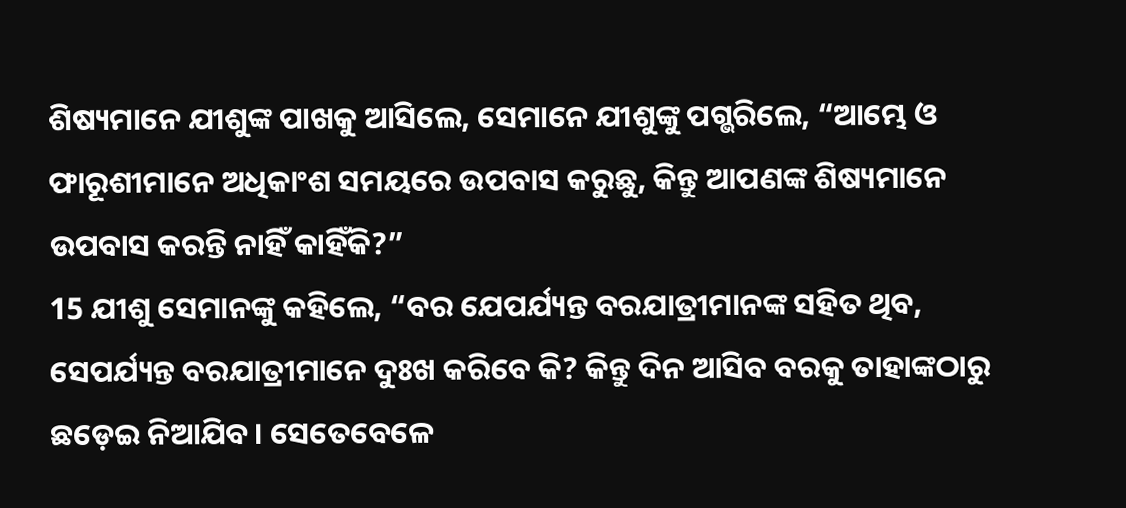ଶିଷ୍ୟମାନେ ଯୀଶୁଙ୍କ ପାଖକୁ ଆସିଲେ, ସେମାନେ ଯୀଶୁଙ୍କୁ ପଗ୍ଭରିଲେ, “ଆମ୍ଭେ ଓ ଫାରୂଶୀମାନେ ଅଧିକାଂଶ ସମୟରେ ଉପବାସ କରୁଛୁ, କିନ୍ତୁ ଆପଣଙ୍କ ଶିଷ୍ୟମାନେ ଉପବାସ କରନ୍ତି ନାହିଁ କାହିଁକି?”
15 ଯୀଶୁ ସେମାନଙ୍କୁ କହିଲେ, “ବର ଯେପର୍ଯ୍ୟନ୍ତ ବରଯାତ୍ରୀମାନଙ୍କ ସହିତ ଥିବ, ସେପର୍ଯ୍ୟନ୍ତ ବରଯାତ୍ରୀମାନେ ଦୁଃଖ କରିବେ କି? କିନ୍ତୁ ଦିନ ଆସିବ ବରକୁ ତାହାଙ୍କଠାରୁ ଛଡ଼େଇ ନିଆଯିବ। ସେତେବେଳେ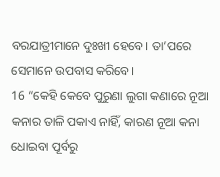ବରଯାତ୍ରୀମାନେ ଦୁଃଖୀ ହେବେ। ତା’ପରେ ସେମାନେ ଉପବାସ କରିବେ।
16 “କେହି କେବେ ପୁରୁଣା ଲୁଗା କଣାରେ ନୂଆ କନାର ତାଳି ପକାଏ ନାହିଁ, କାରଣ ନୂଆ କନା ଧୋଇବା ପୂର୍ବରୁ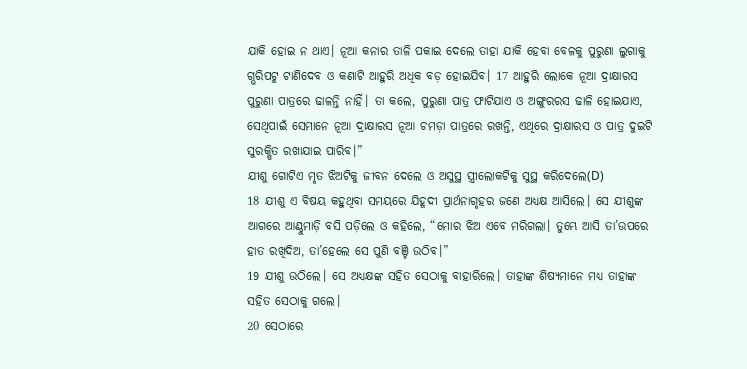ଯାକି ହୋଇ ନ ଥାଏ। ନୂଆ କନାର ତାଳି ପକାଇ ଦେଲେ ତାହା ଯାକି ହେବା ବେଳକୁ ପୁରୁଣା ଲୁଗାକୁ ଗ୍ଭରିପଟୁ ଟାଣିଦେବ ଓ କଣାଟି ଆହୁରି ଅଧିକ ବଡ଼ ହୋଇଯିବ। 17 ଆହୁରି ଲୋକେ ନୂଆ ଦ୍ରାକ୍ଷାରସ ପୁରୁଣା ପାତ୍ରରେ ଢାଳନ୍ତି ନାହିଁ। ତା କଲେ, ପୁରୁଣା ପାତ୍ର ଫାଟିଯାଏ ଓ ଅଙ୍ଗୁରରସ ଢାଳି ହୋଇଯାଏ, ସେଥିପାଇଁ ସେମାନେ ନୂଆ ଦ୍ରାକ୍ଷାରସ ନୂଆ ଚମଡ଼ା ପାତ୍ରରେ ରଖନ୍ତି, ଏଥିରେ ଦ୍ରାକ୍ଷାରସ ଓ ପାତ୍ର ଦୁଇଟି ସୁରକ୍ଷିତ ରଖାଯାଇ ପାରିବ।”
ଯୀଶୁ ଗୋଟିଏ ମୃତ ଝିଅଟିକୁ ଜୀବନ ଦେଲେ ଓ ଅସୁସ୍ଥ ସ୍ତ୍ରୀଲୋକଟିକୁ ସୁସ୍ଥ କରିଦେଲେ(D)
18 ଯୀଶୁ ଏ ବିଷୟ କହୁଥିବା ସମୟରେ ଯିହୂଦୀ ପ୍ରାର୍ଥନାଗୃହର ଜଣେ ଅଧ୍ୟକ୍ଷ ଆସିଲେ। ସେ ଯୀଶୁଙ୍କ ଆଗରେ ଆଣ୍ଠୁମାଡ଼ି ବସି ପଡ଼ିଲେ ଓ କହିଲେ, “ମୋର ଝିଅ ଏବେ ମରିଗଲା। ତୁମ୍ଭେ ଆସି ତା’ଉପରେ ହାତ ରଖିଦିଅ, ତା’ହେଲେ ସେ ପୁଣି ବଞ୍ଚି ଉଠିବ।”
19 ଯୀଶୁ ଉଠିଲେ। ସେ ଅଧ୍ୟକ୍ଷଙ୍କ ସହିତ ସେଠାକୁ ବାହାରିଲେ। ତାହାଙ୍କ ଶିଷ୍ୟମାନେ ମଧ୍ୟ ତାହାଙ୍କ ସହିତ ସେଠାକୁ ଗଲେ।
20 ସେଠାରେ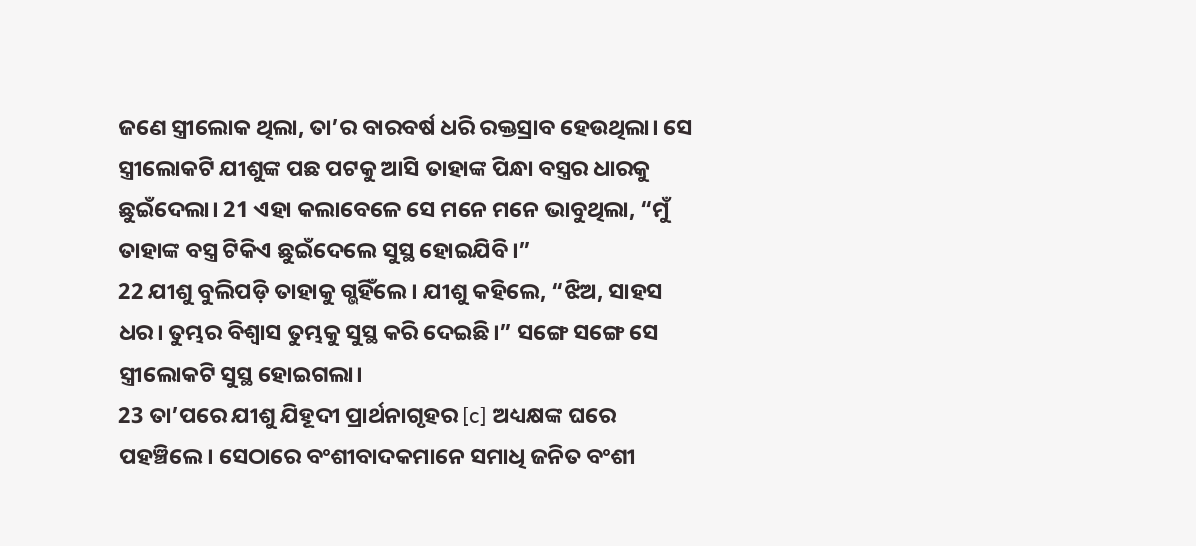ଜଣେ ସ୍ତ୍ରୀଲୋକ ଥିଲା, ତା’ର ବାରବର୍ଷ ଧରି ରକ୍ତସ୍ରାବ ହେଉଥିଲା। ସେ ସ୍ତ୍ରୀଲୋକଟି ଯୀଶୁଙ୍କ ପଛ ପଟକୁ ଆସି ତାହାଙ୍କ ପିନ୍ଧା ବସ୍ତ୍ରର ଧାରକୁ ଛୁଇଁଦେଲା। 21 ଏହା କଲାବେଳେ ସେ ମନେ ମନେ ଭାବୁଥିଲା, “ମୁଁ ତାହାଙ୍କ ବସ୍ତ୍ର ଟିକିଏ ଛୁଇଁଦେଲେ ସୁସ୍ଥ ହୋଇଯିବି।”
22 ଯୀଶୁ ବୁଲିପଡ଼ି ତାହାକୁ ଗ୍ଭହିଁଲେ। ଯୀଶୁ କହିଲେ, “ଝିଅ, ସାହସ ଧର। ତୁମ୍ଭର ବିଶ୍ୱାସ ତୁମ୍ଭକୁ ସୁସ୍ଥ କରି ଦେଇଛି।” ସଙ୍ଗେ ସଙ୍ଗେ ସେ ସ୍ତ୍ରୀଲୋକଟି ସୁସ୍ଥ ହୋଇଗଲା।
23 ତା’ପରେ ଯୀଶୁ ଯିହୂଦୀ ପ୍ରାର୍ଥନାଗୃହର [c] ଅଧ୍ୟକ୍ଷଙ୍କ ଘରେ ପହଞ୍ଚିଲେ। ସେଠାରେ ବଂଶୀବାଦକମାନେ ସମାଧି ଜନିତ ବଂଶୀ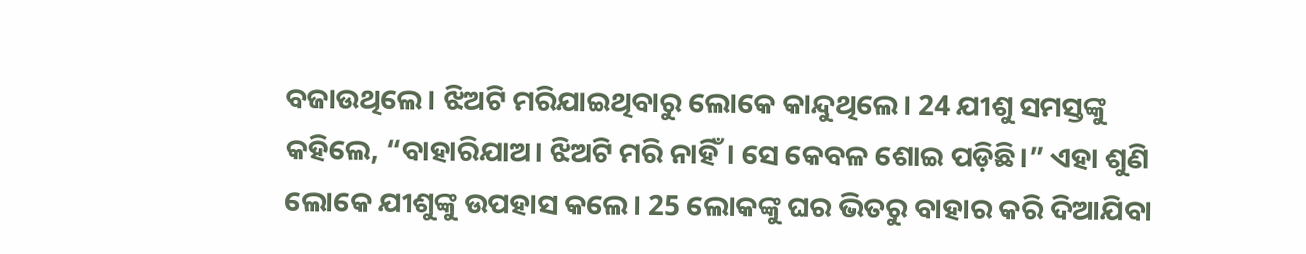ବଜାଉଥିଲେ। ଝିଅଟି ମରିଯାଇଥିବାରୁ ଲୋକେ କାନ୍ଦୁଥିଲେ। 24 ଯୀଶୁ ସମସ୍ତଙ୍କୁ କହିଲେ, “ବାହାରିଯାଅ। ଝିଅଟି ମରି ନାହିଁ। ସେ କେବଳ ଶୋଇ ପଡ଼ିଛି।” ଏହା ଶୁଣି ଲୋକେ ଯୀଶୁଙ୍କୁ ଉପହାସ କଲେ। 25 ଲୋକଙ୍କୁ ଘର ଭିତରୁ ବାହାର କରି ଦିଆଯିବା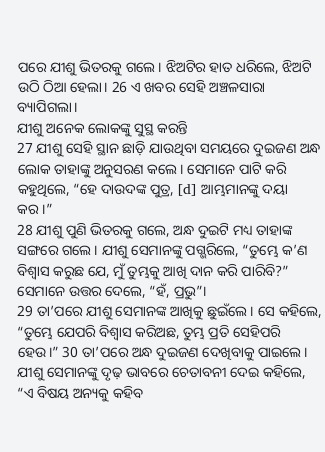ପରେ ଯୀଶୁ ଭିତରକୁ ଗଲେ। ଝିଅଟିର ହାତ ଧରିଲେ, ଝିଅଟି ଉଠି ଠିଆ ହେଲା। 26 ଏ ଖବର ସେହି ଅଞ୍ଚଳସାରା ବ୍ୟାପିଗଲା।
ଯୀଶୁ ଅନେକ ଲୋକଙ୍କୁ ସୁସ୍ଥ କରନ୍ତି
27 ଯୀଶୁ ସେହି ସ୍ଥାନ ଛାଡ଼ି ଯାଉଥିବା ସମୟରେ ଦୁଇଜଣ ଅନ୍ଧ ଲୋକ ତାହାଙ୍କୁ ଅନୁସରଣ କଲେ। ସେମାନେ ପାଟି କରି କହୁଥିଲେ, “ହେ ଦାଉଦଙ୍କ ପୁତ୍ର, [d] ଆମ୍ଭମାନଙ୍କୁ ଦୟା କର।”
28 ଯୀଶୁ ପୁଣି ଭିତରକୁ ଗଲେ, ଅନ୍ଧ ଦୁଇଟି ମଧ୍ୟ ତାହାଙ୍କ ସଙ୍ଗରେ ଗଲେ। ଯୀଶୁ ସେମାନଙ୍କୁ ପଗ୍ଭରିଲେ, “ତୁମ୍ଭେ କ’ଣ ବିଶ୍ୱାସ କରୁଛ ଯେ, ମୁଁ ତୁମ୍ଭକୁ ଆଖି ଦାନ କରି ପାରିବି?” ସେମାନେ ଉତ୍ତର ଦେଲେ, “ହଁ, ପ୍ରଭୁ”।
29 ତା’ପରେ ଯୀଶୁ ସେମାନଙ୍କ ଆଖିକୁ ଛୁଇଁଲେ। ସେ କହିଲେ, “ତୁମ୍ଭେ ଯେପରି ବିଶ୍ୱାସ କରିଅଛ, ତୁମ୍ଭ ପ୍ରତି ସେହିପରି ହେଉ।” 30 ତା’ପରେ ଅନ୍ଧ ଦୁଇଜଣ ଦେଖିବାକୁ ପାଇଲେ। ଯୀଶୁ ସେମାନଙ୍କୁ ଦୃଢ଼ ଭାବରେ ଚେତାବନୀ ଦେଇ କହିଲେ, “ଏ ବିଷୟ ଅନ୍ୟକୁ କହିବ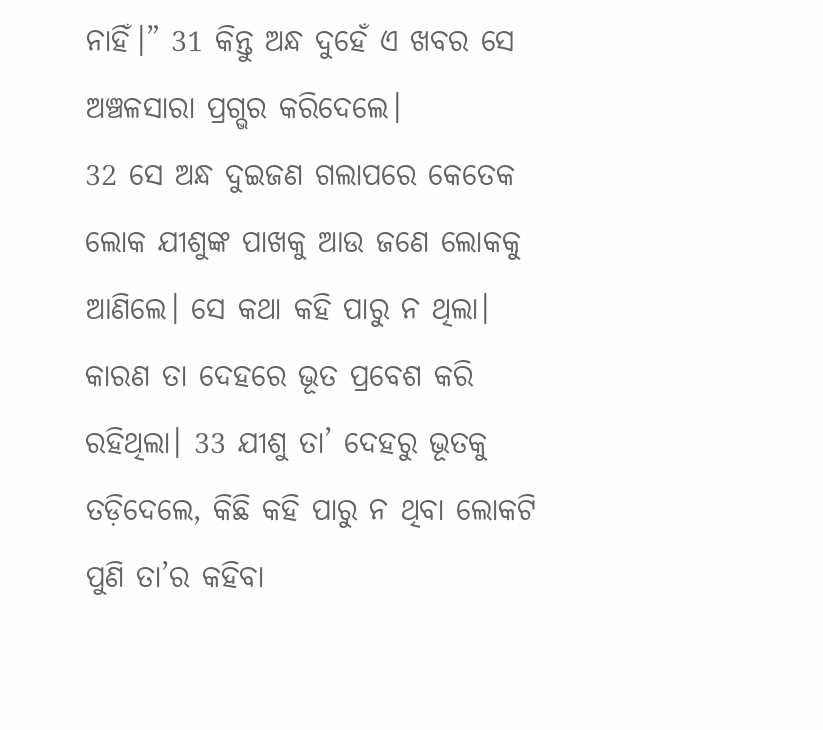ନାହିଁ।” 31 କିନ୍ତୁ ଅନ୍ଧ ଦୁହେଁ ଏ ଖବର ସେ ଅଞ୍ଚଳସାରା ପ୍ରଗ୍ଭର କରିଦେଲେ।
32 ସେ ଅନ୍ଧ ଦୁଇଜଣ ଗଲାପରେ କେତେକ ଲୋକ ଯୀଶୁଙ୍କ ପାଖକୁ ଆଉ ଜଣେ ଲୋକକୁ ଆଣିଲେ। ସେ କଥା କହି ପାରୁ ନ ଥିଲା। କାରଣ ତା ଦେହରେ ଭୂତ ପ୍ରବେଶ କରି ରହିଥିଲା। 33 ଯୀଶୁ ତା’ ଦେହରୁ ଭୂତକୁ ତଡ଼ିଦେଲେ, କିଛି କହି ପାରୁ ନ ଥିବା ଲୋକଟି ପୁଣି ତା’ର କହିବା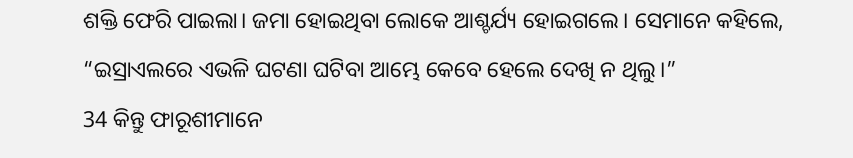ଶକ୍ତି ଫେରି ପାଇଲା। ଜମା ହୋଇଥିବା ଲୋକେ ଆଶ୍ଚର୍ଯ୍ୟ ହୋଇଗଲେ। ସେମାନେ କହିଲେ, “ଇସ୍ରାଏଲରେ ଏଭଳି ଘଟଣା ଘଟିବା ଆମ୍ଭେ କେବେ ହେଲେ ଦେଖି ନ ଥିଲୁ।”
34 କିନ୍ତୁ ଫାରୂଶୀମାନେ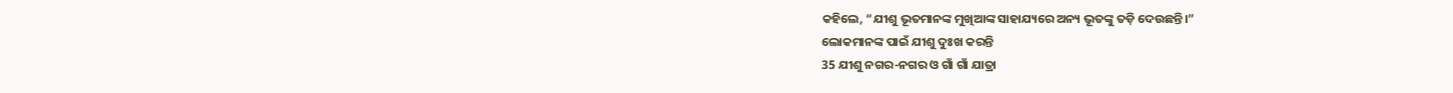କହିଲେ, “ଯୀଶୁ ଭୂତମାନଙ୍କ ମୁଖିଆଙ୍କ ସାହାଯ୍ୟରେ ଅନ୍ୟ ଭୂତଙ୍କୁ ତଡ଼ି ଦେଉଛନ୍ତି।”
ଲୋକମାନଙ୍କ ପାଇଁ ଯୀଶୁ ଦୁଃଖ କରନ୍ତି
35 ଯୀଶୁ ନଗର-ନଗର ଓ ଗାଁ ଗାଁ ଯାତ୍ରା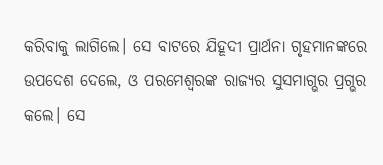କରିବାକୁ ଲାଗିଲେ। ସେ ବାଟରେ ଯିହୂଦୀ ପ୍ରାର୍ଥନା ଗୃହମାନଙ୍କରେ ଉପଦେଶ ଦେଲେ, ଓ ପରମେଶ୍ୱରଙ୍କ ରାଜ୍ୟର ସୁସମାଗ୍ଭର ପ୍ରଗ୍ଭର କଲେ। ସେ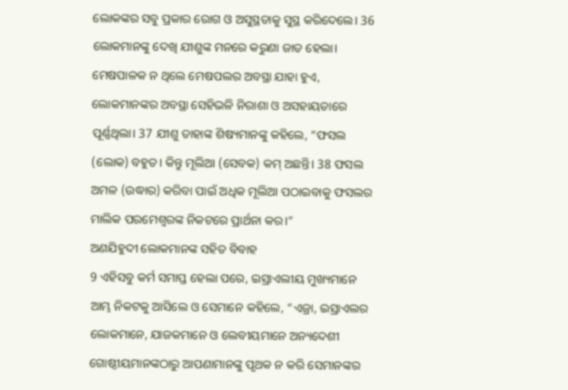ଲୋକଙ୍କର ସବୁ ପ୍ରକାର ରୋଗ ଓ ଅସୁସ୍ଥତାକୁ ସୁସ୍ଥ କରିଦେଲେ। 36 ଲୋକମାନଙ୍କୁ ଦେଖି ଯୀଶୁଙ୍କ ମନରେ କରୁଣା ଜାତ ହେଲା। ମେଷପାଳକ ନ ଥିଲେ ମେଷପଲର ଅବସ୍ଥା ଯାହା ହୁଏ, ଲୋକମାନଙ୍କର ଅବସ୍ଥା ସେହିଭଳି ନିରାଶା ଓ ଅସହାୟତାରେ ପୂର୍ଣ୍ଣଥିଲା। 37 ଯୀଶୁ ତାହାଙ୍କ ଶିଷ୍ୟମାନଙ୍କୁ କହିଲେ, “ଫସଲ (ଲୋକ) ବହୁତ। କିନ୍ତୁ ମୂଲିଆ (ସେବକ) କମ୍ ଅଛନ୍ତି। 38 ଫସଲ ଅମଳ (ଉଦ୍ଧାର) କରିବା ପାଇଁ ଅଧିକ ମୂଲିଆ ପଠାଇବାକୁ ଫସଲର ମାଲିକ ପରମେଶ୍ୱରଙ୍କ ନିକଟରେ ପ୍ରାର୍ଥନା କର।”
ଅଣଯିହୁଦୀ ଲୋକମାନଙ୍କ ସହିତ ବିବାହ
9 ଏହିସବୁ କର୍ମ ସମାପ୍ତ ହେଲା ପରେ, ଇସ୍ରାଏଲୀୟ ମୁଖ୍ୟମାନେ ଆମ୍ଭ ନିକଟକୁ ଆସିଲେ ଓ ସେମାନେ କହିଲେ, “ଏଜ୍ରା, ଇସ୍ରାଏଲର ଲୋକମାନେ, ଯାଜକମାନେ ଓ ଲେବୀୟମାନେ ଅନ୍ୟଦେଶୀ ଗୋଷ୍ଠୀୟମାନଙ୍କଠାରୁ ଆପଣାମାନଙ୍କୁ ପୃଥକ ନ କରି ସେମାନଙ୍କର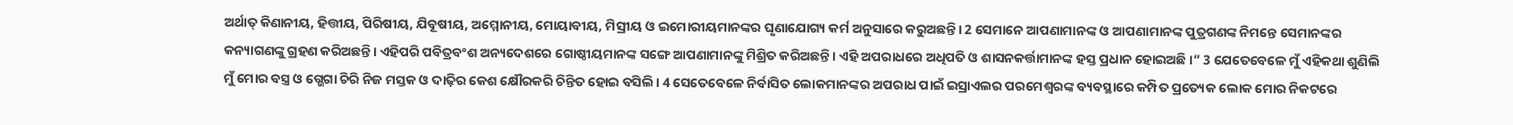ଅର୍ଥାତ୍ କିଣାନୀୟ, ହିତ୍ତୀୟ, ପିରିଷୀୟ, ଯିବୂଷୀୟ, ଅମ୍ମୋନୀୟ, ମୋୟାବୀୟ, ମିସ୍ରୀୟ ଓ ଇମୋରୀୟମାନଙ୍କର ଘୃଣାଯୋଗ୍ୟ କର୍ମ ଅନୁସାରେ କରୁଅଛନ୍ତି। 2 ସେମାନେ ଆପଣାମାନଙ୍କ ଓ ଆପଣାମାନଙ୍କ ପୁତ୍ରଗଣଙ୍କ ନିମନ୍ତେ ସେମାନଙ୍କର କନ୍ୟାଗଣଙ୍କୁ ଗ୍ରହଣ କରିଅଛନ୍ତି। ଏହିପରି ପବିତ୍ରବଂଶ ଅନ୍ୟଦେଶରେ ଗୋଷ୍ଠୀୟମାନଙ୍କ ସଙ୍ଗେ ଆପଣାମାନଙ୍କୁ ମିଶ୍ରିତ କରିଅଛନ୍ତି। ଏହି ଅପରାଧରେ ଅଧିପତି ଓ ଶାସନକର୍ତ୍ତାମାନଙ୍କ ହସ୍ତ ପ୍ରଧାନ ହୋଇଅଛି।” 3 ଯେତେବେଳେ ମୁଁ ଏହିକଥା ଶୁଣିଲି ମୁଁ ମୋର ବସ୍ତ୍ର ଓ ଗ୍ଭେଗା ଚିରି ନିଜ ମସ୍ତକ ଓ ଦାଢ଼ିର କେଶ କ୍ଷୌରକରି ଚିନ୍ତିତ ହୋଇ ବସିଲି। 4 ସେତେବେଳେ ନିର୍ବାସିତ ଲୋକମାନଙ୍କର ଅପରାଧ ପାଇଁ ଇସ୍ରାଏଲର ପରମେଶ୍ୱରଙ୍କ ବ୍ୟବସ୍ଥାରେ କମ୍ପିତ ପ୍ରତ୍ୟେକ ଲୋକ ମୋର ନିକଟରେ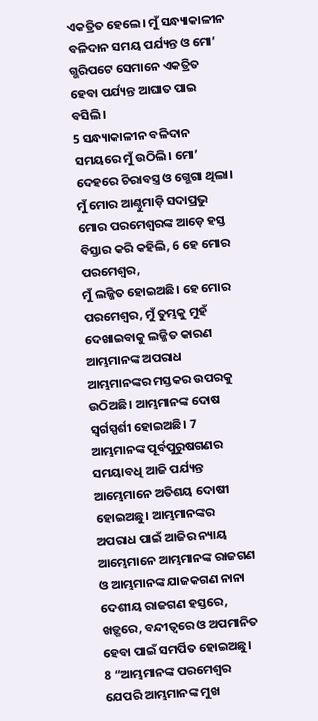ଏକତ୍ରିତ ହେଲେ। ମୁଁ ସନ୍ଧ୍ୟାକାଳୀନ ବଳିଦାନ ସମୟ ପର୍ଯ୍ୟନ୍ତ ଓ ମୋ’ ଗ୍ଭରିପଟେ ସେମାନେ ଏକତ୍ରିତ ହେବା ପର୍ଯ୍ୟନ୍ତ ଆଘାତ ପାଇ ବସିଲି।
5 ସନ୍ଧ୍ୟାକାଳୀନ ବଳିଦାନ ସମୟରେ ମୁଁ ଉଠିଲି। ମୋ’ ଦେହରେ ଚିରାବସ୍ତ୍ର ଓ ଗ୍ଭେଗା ଥିଲା। ମୁଁ ମୋର ଆଣ୍ଠୁମାଡ଼ି ସଦାପ୍ରଭୁ ମୋର ପରମେଶ୍ୱରଙ୍କ ଆଡ଼େ ହସ୍ତ ବିସ୍ତାର କରି କହିଲି, 6 ହେ ମୋର ପରମେଶ୍ୱର,
ମୁଁ ଲଜ୍ଜିତ ହୋଇଅଛି। ହେ ମୋର ପରମେଶ୍ୱର, ମୁଁ ତୁମ୍ଭକୁ ମୁହଁ ଦେଖାଇବାକୁ ଲଜ୍ଜିତ କାରଣ ଆମ୍ଭମାନଙ୍କ ଅପରାଧ ଆମ୍ଭମାନଙ୍କର ମସ୍ତକର ଉପରକୁ ଉଠିଅଛି। ଆମ୍ଭମାନଙ୍କ ଦୋଷ ସ୍ୱର୍ଗସ୍ପର୍ଶୀ ହୋଇଅଛି। 7 ଆମ୍ଭମାନଙ୍କ ପୂର୍ବପୁରୁଷଗଣର ସମୟାବଧି ଆଜି ପର୍ଯ୍ୟନ୍ତ ଆମ୍ଭେମାନେ ଅତିଶୟ ଦୋଷୀ ହୋଇଅଛୁ। ଆମ୍ଭମାନଙ୍କର ଅପରାଧ ପାଇଁ ଆଜିର ନ୍ୟାୟ ଆମ୍ଭେମାନେ ଆମ୍ଭମାନଙ୍କ ରାଜଗଣ ଓ ଆମ୍ଭମାନଙ୍କ ଯାଜକଗଣ ନାନା ଦେଶୀୟ ରାଜଗଣ ହସ୍ତରେ, ଖଡ଼୍ଗରେ, ବନ୍ଦୀତ୍ୱରେ ଓ ଅପମାନିତ ହେବା ପାଇଁ ସମର୍ପିତ ହୋଇଅଛୁ।
8 “ଆମ୍ଭମାନଙ୍କ ପରମେଶ୍ୱର ଯେପରି ଆମ୍ଭମାନଙ୍କ ମୁଖ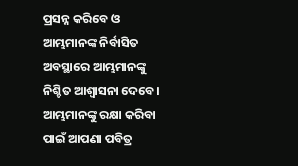ପ୍ରସନ୍ନ କରିବେ ଓ ଆମ୍ଭମାନଙ୍କ ନିର୍ବାସିତ ଅବସ୍ଥାରେ ଆମ୍ଭମାନଙ୍କୁ ନିଶ୍ଚିତ ଆଶ୍ୱାସନା ଦେବେ। ଆମ୍ଭମାନଙ୍କୁ ରକ୍ଷା କରିବା ପାଇଁ ଆପଣା ପବିତ୍ର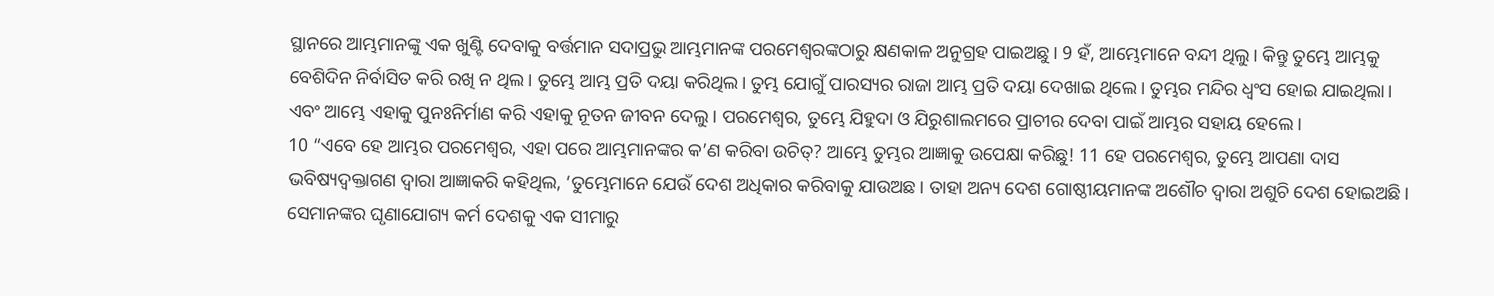ସ୍ଥାନରେ ଆମ୍ଭମାନଙ୍କୁ ଏକ ଖୁଣ୍ଟି ଦେବାକୁ ବର୍ତ୍ତମାନ ସଦାପ୍ରଭୁ ଆମ୍ଭମାନଙ୍କ ପରମେଶ୍ୱରଙ୍କଠାରୁ କ୍ଷଣକାଳ ଅନୁଗ୍ରହ ପାଇଅଛୁ। 9 ହଁ, ଆମ୍ଭେମାନେ ବନ୍ଦୀ ଥିଲୁ। କିନ୍ତୁ ତୁମ୍ଭେ ଆମ୍ଭକୁ ବେଶିଦିନ ନିର୍ବାସିତ କରି ରଖି ନ ଥିଲ। ତୁମ୍ଭେ ଆମ୍ଭ ପ୍ରତି ଦୟା କରିଥିଲ। ତୁମ୍ଭ ଯୋଗୁଁ ପାରସ୍ୟର ରାଜା ଆମ୍ଭ ପ୍ରତି ଦୟା ଦେଖାଇ ଥିଲେ। ତୁମ୍ଭର ମନ୍ଦିର ଧ୍ୱଂସ ହୋଇ ଯାଇଥିଲା। ଏବଂ ଆମ୍ଭେ ଏହାକୁ ପୁନଃନିର୍ମାଣ କରି ଏହାକୁ ନୂତନ ଜୀବନ ଦେଲୁ। ପରମେଶ୍ୱର, ତୁମ୍ଭେ ଯିହୁଦା ଓ ଯିରୁଶାଲମରେ ପ୍ରାଚୀର ଦେବା ପାଇଁ ଆମ୍ଭର ସହାୟ ହେଲେ।
10 “ଏବେ ହେ ଆମ୍ଭର ପରମେଶ୍ୱର, ଏହା ପରେ ଆମ୍ଭମାନଙ୍କର କ’ଣ କରିବା ଉଚିତ୍? ଆମ୍ଭେ ତୁମ୍ଭର ଆଜ୍ଞାକୁ ଉପେକ୍ଷା କରିଛୁ! 11 ହେ ପରମେଶ୍ୱର, ତୁମ୍ଭେ ଆପଣା ଦାସ ଭବିଷ୍ୟଦ୍ବକ୍ତାଗଣ ଦ୍ୱାରା ଆଜ୍ଞାକରି କହିଥିଲ, ‘ତୁମ୍ଭେମାନେ ଯେଉଁ ଦେଶ ଅଧିକାର କରିବାକୁ ଯାଉଅଛ। ତାହା ଅନ୍ୟ ଦେଶ ଗୋଷ୍ଠୀୟମାନଙ୍କ ଅଶୌଚ ଦ୍ୱାରା ଅଶୁଚି ଦେଶ ହୋଇଅଛି। ସେମାନଙ୍କର ଘୃଣାଯୋଗ୍ୟ କର୍ମ ଦେଶକୁ ଏକ ସୀମାରୁ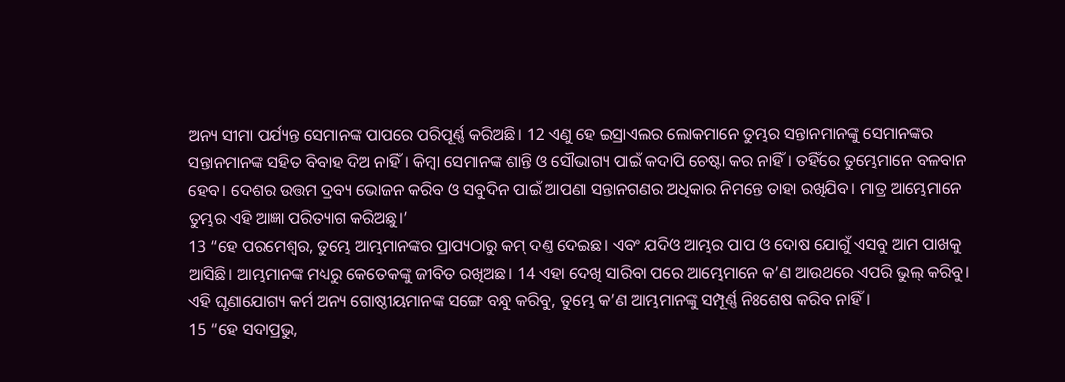ଅନ୍ୟ ସୀମା ପର୍ଯ୍ୟନ୍ତ ସେମାନଙ୍କ ପାପରେ ପରିପୂର୍ଣ୍ଣ କରିଅଛି। 12 ଏଣୁ ହେ ଇସ୍ରାଏଲର ଲୋକମାନେ ତୁମ୍ଭର ସନ୍ତାନମାନଙ୍କୁ ସେମାନଙ୍କର ସନ୍ତାନମାନଙ୍କ ସହିତ ବିବାହ ଦିଅ ନାହିଁ। କିମ୍ବା ସେମାନଙ୍କ ଶାନ୍ତି ଓ ସୌଭାଗ୍ୟ ପାଇଁ କଦାପି ଚେଷ୍ଟା କର ନାହିଁ। ତହିଁରେ ତୁମ୍ଭେମାନେ ବଳବାନ ହେବ। ଦେଶର ଉତ୍ତମ ଦ୍ରବ୍ୟ ଭୋଜନ କରିବ ଓ ସବୁଦିନ ପାଇଁ ଆପଣା ସନ୍ତାନଗଣର ଅଧିକାର ନିମନ୍ତେ ତାହା ରଖିଯିବ। ମାତ୍ର ଆମ୍ଭେମାନେ ତୁମ୍ଭର ଏହି ଆଜ୍ଞା ପରିତ୍ୟାଗ କରିଅଛୁ।’
13 “ହେ ପରମେଶ୍ୱର, ତୁମ୍ଭେ ଆମ୍ଭମାନଙ୍କର ପ୍ରାପ୍ୟଠାରୁ କମ୍ ଦଣ୍ତ ଦେଇଛ। ଏବଂ ଯଦିଓ ଆମ୍ଭର ପାପ ଓ ଦୋଷ ଯୋଗୁଁ ଏସବୁ ଆମ ପାଖକୁ ଆସିଛି। ଆମ୍ଭମାନଙ୍କ ମଧ୍ୟରୁ କେତେକଙ୍କୁ ଜୀବିତ ରଖିଅଛ। 14 ଏହା ଦେଖି ସାରିବା ପରେ ଆମ୍ଭେମାନେ କ’ଣ ଆଉଥରେ ଏପରି ଭୁଲ୍ କରିବୁ। ଏହି ଘୃଣାଯୋଗ୍ୟ କର୍ମ ଅନ୍ୟ ଗୋଷ୍ଠୀୟମାନଙ୍କ ସଙ୍ଗେ ବନ୍ଧୁ କରିବୁ, ତୁମ୍ଭେ କ’ଣ ଆମ୍ଭମାନଙ୍କୁ ସମ୍ପୂର୍ଣ୍ଣ ନିଃଶେଷ କରିବ ନାହିଁ।
15 “ହେ ସଦାପ୍ରଭୁ,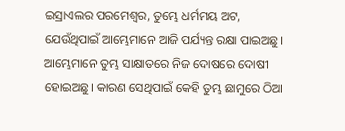ଇସ୍ରାଏଲର ପରମେଶ୍ୱର, ତୁମ୍ଭେ ଧର୍ମମୟ ଅଟ, ଯେଉଁଥିପାଇଁ ଆମ୍ଭେମାନେ ଆଜି ପର୍ଯ୍ୟନ୍ତ ରକ୍ଷା ପାଇଅଛୁ। ଆମ୍ଭେମାନେ ତୁମ୍ଭ ସାକ୍ଷାତରେ ନିଜ ଦୋଷରେ ଦୋଷୀ ହୋଇଅଛୁ। କାରଣ ସେଥିପାଇଁ କେହି ତୁମ୍ଭ ଛାମୁରେ ଠିଆ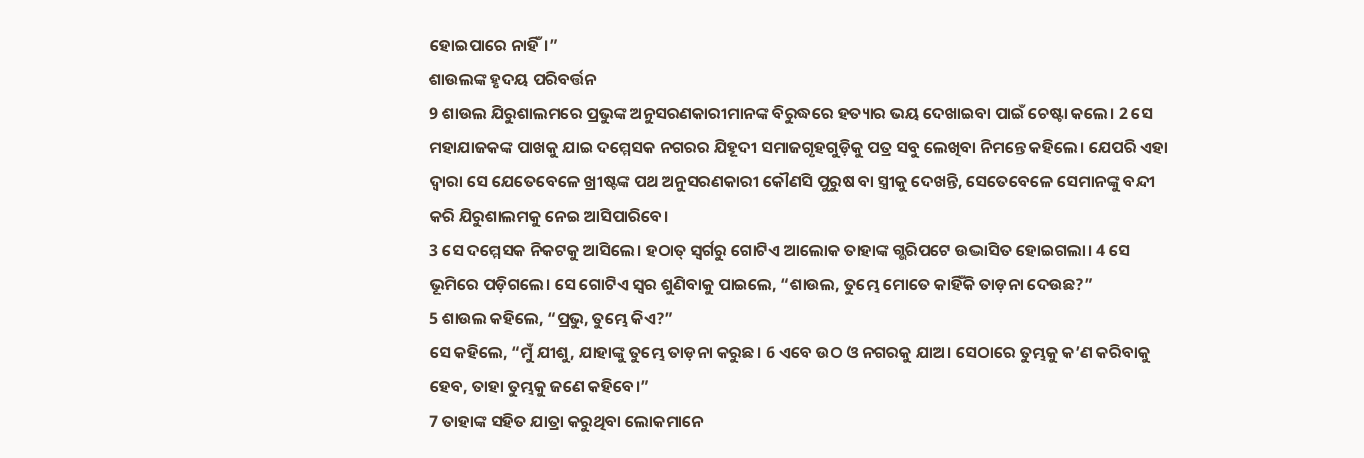ହୋଇପାରେ ନାହିଁ।”
ଶାଉଲଙ୍କ ହୃଦୟ ପରିବର୍ତ୍ତନ
9 ଶାଉଲ ଯିରୁଶାଲମରେ ପ୍ରଭୁଙ୍କ ଅନୁସରଣକାରୀମାନଙ୍କ ବିରୁଦ୍ଧରେ ହତ୍ୟାର ଭୟ ଦେଖାଇବା ପାଇଁ ଚେଷ୍ଟା କଲେ। 2 ସେ ମହାଯାଜକଙ୍କ ପାଖକୁ ଯାଇ ଦମ୍ମେସକ ନଗରର ଯିହୂଦୀ ସମାଜଗୃହଗୁଡ଼ିକୁ ପତ୍ର ସବୁ ଲେଖିବା ନିମନ୍ତେ କହିଲେ। ଯେପରି ଏହା ଦ୍ୱାରା ସେ ଯେତେବେଳେ ଖ୍ରୀଷ୍ଟଙ୍କ ପଥ ଅନୁସରଣକାରୀ କୌଣସି ପୁରୁଷ ବା ସ୍ତ୍ରୀକୁ ଦେଖନ୍ତି, ସେତେବେଳେ ସେମାନଙ୍କୁ ବନ୍ଦୀ କରି ଯିରୁଶାଲମକୁ ନେଇ ଆସିପାରିବେ।
3 ସେ ଦମ୍ମେସକ ନିକଟକୁ ଆସିଲେ। ହଠାତ୍ ସ୍ୱର୍ଗରୁ ଗୋଟିଏ ଆଲୋକ ତାହାଙ୍କ ଗ୍ଭରିପଟେ ଉଦ୍ଭାସିତ ହୋଇଗଲା। 4 ସେ ଭୂମିରେ ପଡ଼ିଗଲେ। ସେ ଗୋଟିଏ ସ୍ୱର ଶୁଣିବାକୁ ପାଇଲେ, “ଶାଉଲ, ତୁମ୍ଭେ ମୋତେ କାହିଁକି ତାଡ଼ନା ଦେଉଛ?”
5 ଶାଉଲ କହିଲେ, “ପ୍ରଭୁ, ତୁମ୍ଭେ କିଏ?”
ସେ କହିଲେ, “ମୁଁ ଯୀଶୁ, ଯାହାଙ୍କୁ ତୁମ୍ଭେ ତାଡ଼ନା କରୁଛ। 6 ଏବେ ଉଠ ଓ ନଗରକୁ ଯାଅ। ସେଠାରେ ତୁମ୍ଭକୁ କ’ଣ କରିବାକୁ ହେବ, ତାହା ତୁମ୍ଭକୁ ଜଣେ କହିବେ।”
7 ତାହାଙ୍କ ସହିତ ଯାତ୍ରା କରୁଥିବା ଲୋକମାନେ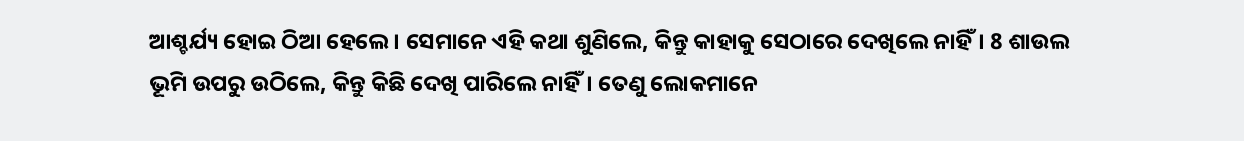ଆଶ୍ଚର୍ଯ୍ୟ ହୋଇ ଠିଆ ହେଲେ। ସେମାନେ ଏହି କଥା ଶୁଣିଲେ, କିନ୍ତୁ କାହାକୁ ସେଠାରେ ଦେଖିଲେ ନାହିଁ। 8 ଶାଉଲ ଭୂମି ଉପରୁ ଉଠିଲେ, କିନ୍ତୁ କିଛି ଦେଖି ପାରିଲେ ନାହିଁ। ତେଣୁ ଲୋକମାନେ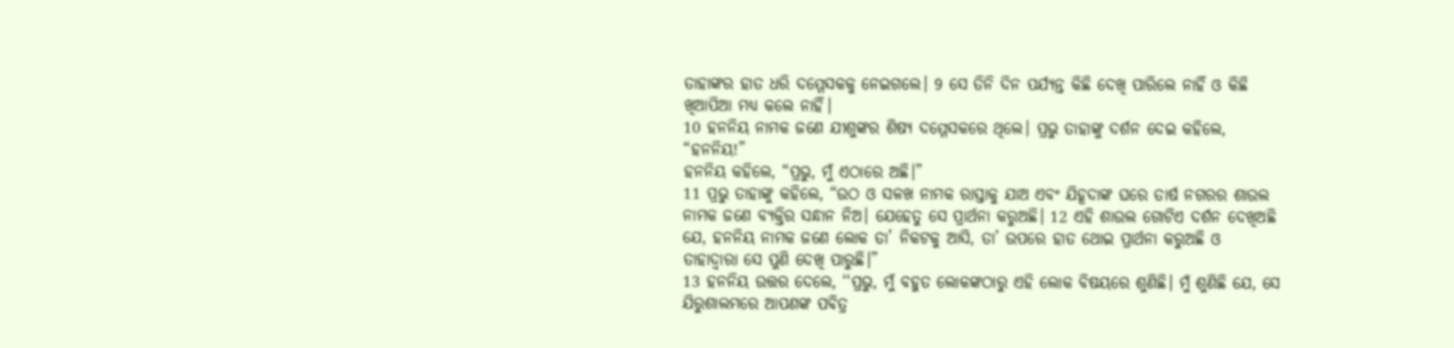ତାହାଙ୍କର ହାତ ଧରି ଦମ୍ମେସକକୁ ନେଇଗଲେ। 9 ସେ ତିନି ଦିନ ପର୍ଯ୍ୟନ୍ତ କିଛି ଦେଖି ପାରିଲେ ନାହିଁ ଓ କିଛି ଖିଆପିଆ ମଧ୍ୟ କଲେ ନାହିଁ।
10 ହନନିୟ ନାମକ ଜଣେ ଯୀଶୁଙ୍କର ଶିଷ୍ୟ ଦମ୍ମେସକରେ ଥିଲେ। ପ୍ରଭୁ ତାହାଙ୍କୁ ଦର୍ଶନ ଦେଇ କହିଲେ, “ହନନିୟ!”
ହନନିୟ କହିଲେ, “ପ୍ରଭୁ, ମୁଁ ଏଠାରେ ଅଛି।”
11 ପ୍ରଭୁ ତାହାଙ୍କୁ କହିଲେ, “ଉଠ ଓ ସଳଖ ନାମକ ରାସ୍ତାକୁ ଯାଅ ଏବଂ ଯିହୂଦାଙ୍କ ଘରେ ତାର୍ଷ ନଗରର ଶାଉଲ ନାମକ ଜଣେ ବ୍ୟକ୍ତିର ସନ୍ଧାନ ନିଅ। ଯେହେତୁ ସେ ପ୍ରାର୍ଥନା କରୁଅଛି। 12 ଏହି ଶାଉଲ ଗୋଟିଏ ଦର୍ଶନ ଦେଖିଅଛି ଯେ, ହନନିୟ ନାମକ ଜଣେ ଲୋକ ତା’ ନିକଟକୁ ଆସି, ତା’ ଉପରେ ହାତ ଥୋଇ ପ୍ରାର୍ଥନା କରୁଅଛି ଓ ତାହାଦ୍ୱାରା ସେ ପୁଣି ଦେଖି ପାରୁଛି।”
13 ହନନିୟ ଉତ୍ତର ଦେଲେ, ‘‘ପ୍ରଭୁ, ମୁଁ ବହୁତ ଲୋକଙ୍କଠାରୁ ଏହି ଲୋକ ବିଷୟରେ ଶୁଣିଛି। ମୁଁ ଶୁଣିଛି ଯେ, ସେ ଯିରୁଶାଲମରେ ଆପଣଙ୍କ ପବିତ୍ର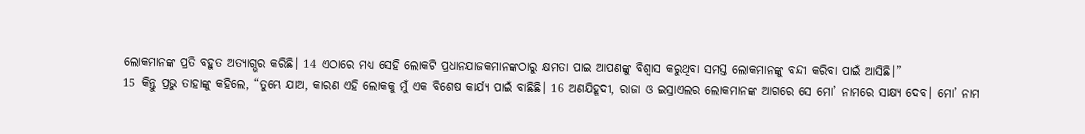ଲୋକମାନଙ୍କ ପ୍ରତି ବହୁତ ଅତ୍ୟାଗ୍ଭର କରିଛି। 14 ଏଠାରେ ମଧ୍ୟ ସେହି ଲୋକଟି ପ୍ରଧାନଯାଜକମାନଙ୍କଠାରୁ କ୍ଷମତା ପାଇ ଆପଣଙ୍କୁ ବିଶ୍ୱାସ କରୁଥିବା ସମସ୍ତ ଲୋକମାନଙ୍କୁ ବନ୍ଦୀ କରିବା ପାଇଁ ଆସିଛି।”
15 କିନ୍ତୁ ପ୍ରଭୁ ତାହାଙ୍କୁ କହିଲେ, “ତୁମ୍ଭେ ଯାଅ, କାରଣ ଏହି ଲୋକକୁ ମୁଁ ଏକ ବିଶେଷ କାର୍ଯ୍ୟ ପାଇଁ ବାଛିଛି। 16 ଅଣଯିହୂଦୀ, ରାଜା ଓ ଇସ୍ରାଏଲର ଲୋକମାନଙ୍କ ଆଗରେ ସେ ମୋ’ ନାମରେ ସାକ୍ଷ୍ୟ ଦେବ। ମୋ’ ନାମ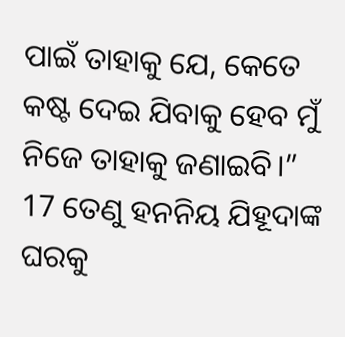ପାଇଁ ତାହାକୁ ଯେ, କେତେ କଷ୍ଟ ଦେଇ ଯିବାକୁ ହେବ ମୁଁ ନିଜେ ତାହାକୁ ଜଣାଇବି।”
17 ତେଣୁ ହନନିୟ ଯିହୂଦାଙ୍କ ଘରକୁ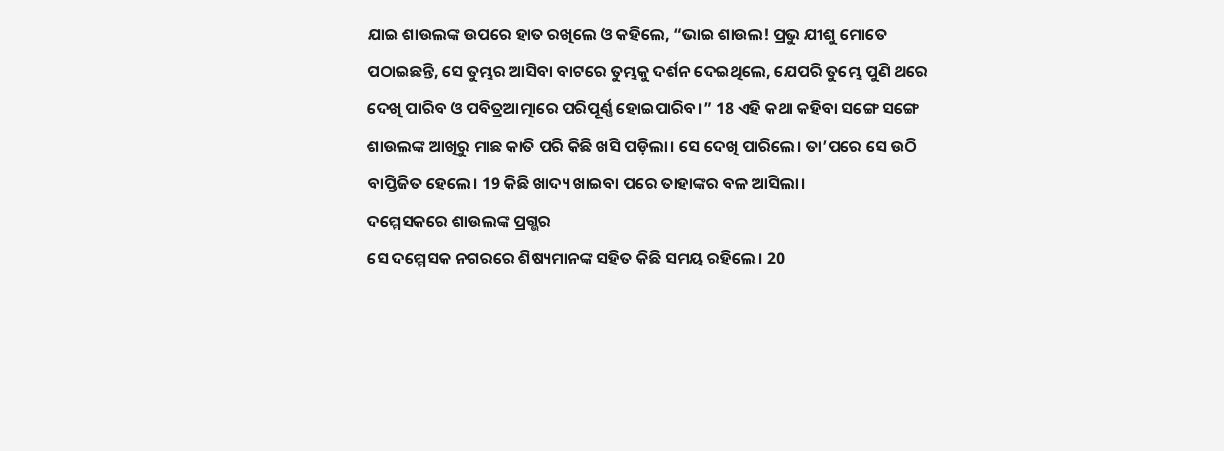ଯାଇ ଶାଉଲଙ୍କ ଉପରେ ହାତ ରଖିଲେ ଓ କହିଲେ, “ଭାଇ ଶାଉଲ! ପ୍ରଭୁ ଯୀଶୁ ମୋତେ ପଠାଇଛନ୍ତି, ସେ ତୁମ୍ଭର ଆସିବା ବାଟରେ ତୁମ୍ଭକୁ ଦର୍ଶନ ଦେଇଥିଲେ, ଯେପରି ତୁମ୍ଭେ ପୁଣି ଥରେ ଦେଖି ପାରିବ ଓ ପବିତ୍ରଆତ୍ମାରେ ପରିପୂର୍ଣ୍ଣ ହୋଇପାରିବ।” 18 ଏହି କଥା କହିବା ସଙ୍ଗେ ସଙ୍ଗେ ଶାଉଲଙ୍କ ଆଖିରୁ ମାଛ କାତି ପରି କିଛି ଖସି ପଡ଼ିଲା। ସେ ଦେଖି ପାରିଲେ। ତା’ପରେ ସେ ଉଠି ବାପ୍ତିଜିତ ହେଲେ। 19 କିଛି ଖାଦ୍ୟ ଖାଇବା ପରେ ତାହାଙ୍କର ବଳ ଆସିଲା।
ଦମ୍ମେସକରେ ଶାଉଲଙ୍କ ପ୍ରଗ୍ଭର
ସେ ଦମ୍ମେସକ ନଗରରେ ଶିଷ୍ୟମାନଙ୍କ ସହିତ କିଛି ସମୟ ରହିଲେ। 20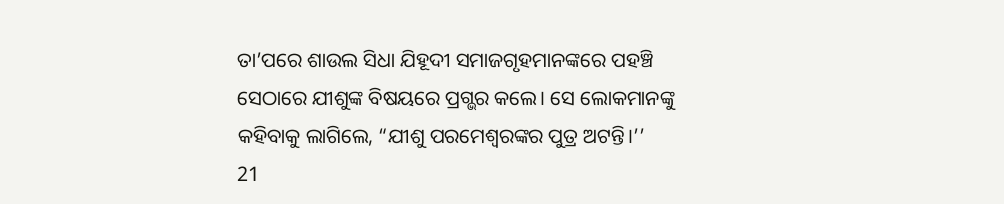ତା’ପରେ ଶାଉଲ ସିଧା ଯିହୂଦୀ ସମାଜଗୃହମାନଙ୍କରେ ପହଞ୍ଚି ସେଠାରେ ଯୀଶୁଙ୍କ ବିଷୟରେ ପ୍ରଗ୍ଭର କଲେ। ସେ ଲୋକମାନଙ୍କୁ କହିବାକୁ ଲାଗିଲେ, “ଯୀଶୁ ପରମେଶ୍ୱରଙ୍କର ପୁତ୍ର ଅଟନ୍ତି।’’
21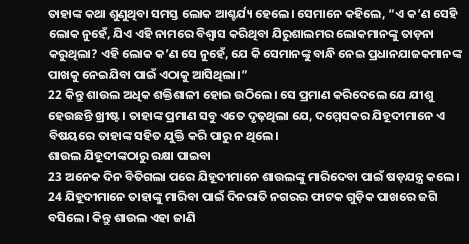ତାହାଙ୍କ କଥା ଶୁଣୁଥିବା ସମସ୍ତ ଲୋକ ଆଶ୍ଚର୍ଯ୍ୟ ହେଲେ। ସେମାନେ କହିଲେ, “ଏ କ’ଣ ସେହି ଲୋକ ନୁହେଁ, ଯିଏ ଏହି ନାମରେ ବିଶ୍ୱାସ କରିଥିବା ଯିରୁଶାଲମର ଲୋକମାନଙ୍କୁ ତାଡ଼ନା କରୁଥିଲା? ଏହି ଲୋକ କ’ଣ ସେ ନୁହେଁ, ଯେ କି ସେମାନଙ୍କୁ ବାନ୍ଧି ନେଇ ପ୍ରଧାନଯାଜକମାନଙ୍କ ପାଖକୁ ନେଇଯିବା ପାଇଁ ଏଠାକୁ ଆସିଥିଲା।”
22 କିନ୍ତୁ ଶାଉଲ ଅଧିକ ଶକ୍ତିଶାଳୀ ହୋଇ ଉଠିଲେ। ସେ ପ୍ରମାଣ କରିଦେଲେ ଯେ ଯୀଶୁ ହେଉଛନ୍ତି ଖ୍ରୀଷ୍ଟ। ତାହାଙ୍କ ପ୍ରମାଣ ସବୁ ଏତେ ଦୃଢ଼ଥିଲା ଯେ, ଦମ୍ମେସକର ଯିହୂଦୀମାନେ ଏ ବିଷୟରେ ତାହାଙ୍କ ସହିତ ଯୁକ୍ତି କରି ପାରୁ ନ ଥିଲେ।
ଶାଉଲ ଯିହୂଦୀଙ୍କଠାରୁ ରକ୍ଷା ପାଇବା
23 ଅନେକ ଦିନ ବିତିଗଲା ପରେ ଯିହୂଦୀମାନେ ଶାଉଲଙ୍କୁ ମାରିଦେବା ପାଇଁ ଷଡ଼ଯନ୍ତ୍ର କଲେ। 24 ଯିହୂଦୀମାନେ ତାହାଙ୍କୁ ମାରିବା ପାଇଁ ଦିନରାତି ନଗରର ଫାଟକ ଗୁଡ଼ିକ ପାଖରେ ଜଗି ବସିଲେ। କିନ୍ତୁ ଶାଉଲ ଏହା ଜାଣି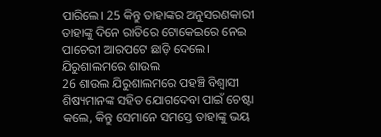ପାରିଲେ। 25 କିନ୍ତୁ ତାହାଙ୍କର ଅନୁସରଣକାରୀ ତାହାଙ୍କୁ ଦିନେ ରାତିରେ ଟୋକେଇରେ ନେଇ ପାଚେରୀ ଆରପଟେ ଛାଡ଼ି ଦେଲେ।
ଯିରୁଶାଲମରେ ଶାଉଲ
26 ଶାଉଲ ଯିରୁଶାଲମରେ ପହଞ୍ଚି ବିଶ୍ୱାସୀ ଶିଷ୍ୟମାନଙ୍କ ସହିତ ଯୋଗଦେବା ପାଇଁ ଚେଷ୍ଟା କଲେ, କିନ୍ତୁ ସେମାନେ ସମସ୍ତେ ତାହାଙ୍କୁ ଭୟ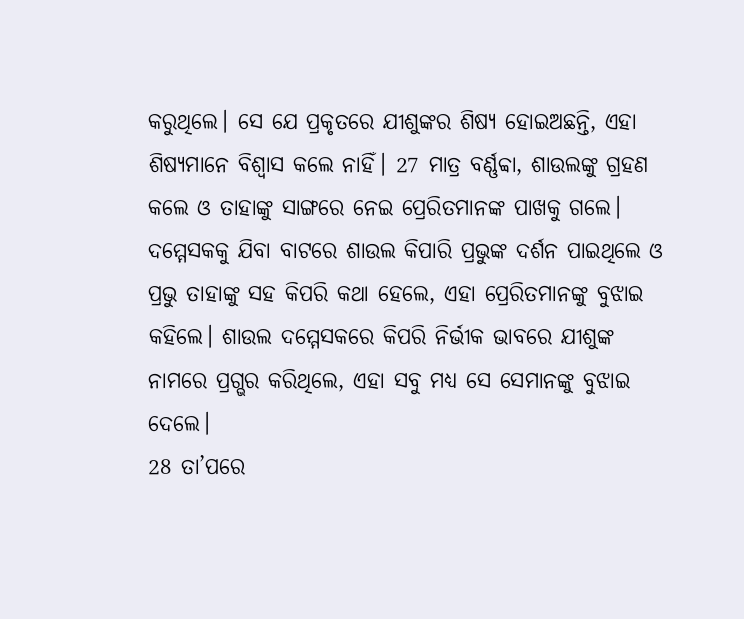କରୁଥିଲେ। ସେ ଯେ ପ୍ରକୃତରେ ଯୀଶୁଙ୍କର ଶିଷ୍ୟ ହୋଇଅଛନ୍ତି, ଏହା ଶିଷ୍ୟମାନେ ବିଶ୍ୱାସ କଲେ ନାହିଁ। 27 ମାତ୍ର ବର୍ଣ୍ଣବ୍ବା, ଶାଉଲଙ୍କୁ ଗ୍ରହଣ କଲେ ଓ ତାହାଙ୍କୁ ସାଙ୍ଗରେ ନେଇ ପ୍ରେରିତମାନଙ୍କ ପାଖକୁ ଗଲେ। ଦମ୍ମେସକକୁ ଯିବା ବାଟରେ ଶାଉଲ କିପାରି ପ୍ରଭୁଙ୍କ ଦର୍ଶନ ପାଇଥିଲେ ଓ ପ୍ରଭୁ ତାହାଙ୍କୁ ସହ କିପରି କଥା ହେଲେ, ଏହା ପ୍ରେରିତମାନଙ୍କୁ ବୁଝାଇ କହିଲେ। ଶାଉଲ ଦମ୍ମେସକରେ କିପରି ନିର୍ଭୀକ ଭାବରେ ଯୀଶୁଙ୍କ ନାମରେ ପ୍ରଗ୍ଭର କରିଥିଲେ, ଏହା ସବୁ ମଧ୍ୟ ସେ ସେମାନଙ୍କୁ ବୁଝାଇ ଦେଲେ।
28 ତା’ପରେ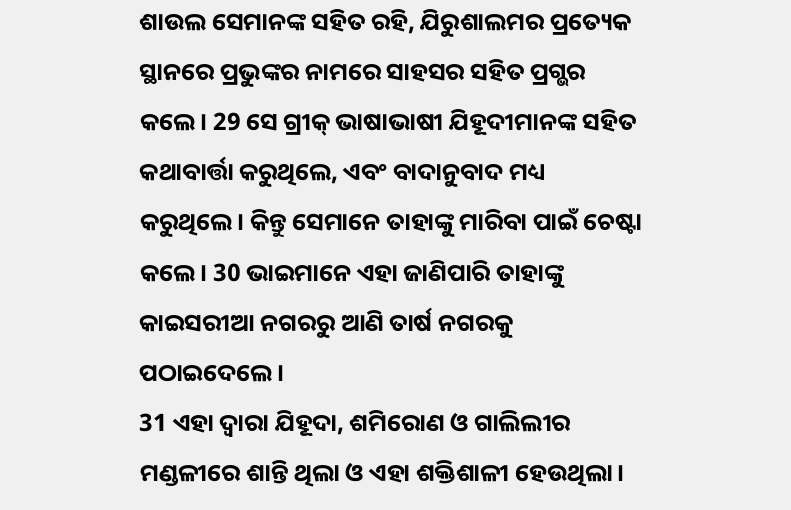ଶାଉଲ ସେମାନଙ୍କ ସହିତ ରହି, ଯିରୁଶାଲମର ପ୍ରତ୍ୟେକ ସ୍ଥାନରେ ପ୍ରଭୁଙ୍କର ନାମରେ ସାହସର ସହିତ ପ୍ରଗ୍ଭର କଲେ। 29 ସେ ଗ୍ରୀକ୍ ଭାଷାଭାଷୀ ଯିହୂଦୀମାନଙ୍କ ସହିତ କଥାବାର୍ତ୍ତା କରୁଥିଲେ, ଏବଂ ବାଦାନୁବାଦ ମଧ୍ୟ କରୁଥିଲେ। କିନ୍ତୁ ସେମାନେ ତାହାଙ୍କୁ ମାରିବା ପାଇଁ ଚେଷ୍ଟା କଲେ। 30 ଭାଇମାନେ ଏହା ଜାଣିପାରି ତାହାଙ୍କୁ କାଇସରୀଆ ନଗରରୁ ଆଣି ତାର୍ଷ ନଗରକୁ ପଠାଇଦେଲେ।
31 ଏହା ଦ୍ୱାରା ଯିହୂଦା, ଶମିରୋଣ ଓ ଗାଲିଲୀର ମଣ୍ଡଳୀରେ ଶାନ୍ତି ଥିଲା ଓ ଏହା ଶକ୍ତିଶାଳୀ ହେଉଥିଲା।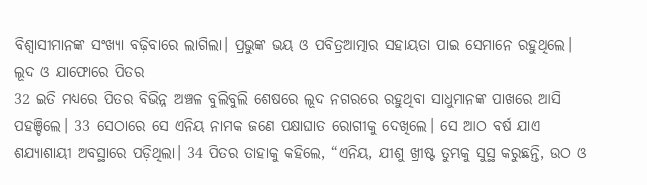ବିଶ୍ୱାସୀମାନଙ୍କ ସଂଖ୍ୟା ବଢ଼ିବାରେ ଲାଗିଲା। ପ୍ରଭୁଙ୍କ ଭୟ ଓ ପବିତ୍ରଆତ୍ମାର ସହାୟତା ପାଇ ସେମାନେ ରହୁଥିଲେ।
ଲୂଦ ଓ ଯାଫୋରେ ପିତର
32 ଇତି ମଧ୍ୟରେ ପିତର ବିଭିନ୍ନ ଅଞ୍ଚଳ ବୁଲିବୁଲି ଶେଷରେ ଲୂଦ ନଗରରେ ରହୁଥିବା ସାଧୁମାନଙ୍କ ପାଖରେ ଆସି ପହଞ୍ଚିଲେ। 33 ସେଠାରେ ସେ ଏନିୟ ନାମକ ଜଣେ ପକ୍ଷାଘାତ ରୋଗୀକୁ ଦେଖିଲେ। ସେ ଆଠ ବର୍ଷ ଯାଏ ଶଯ୍ୟାଶାୟୀ ଅବସ୍ଥାରେ ପଡ଼ିଥିଲା। 34 ପିତର ତାହାକୁ କହିଲେ, “ଏନିୟ, ଯୀଶୁ ଖ୍ରୀଷ୍ଟ ତୁମ୍ଭକୁ ସୁସ୍ଥ କରୁଛନ୍ତି, ଉଠ ଓ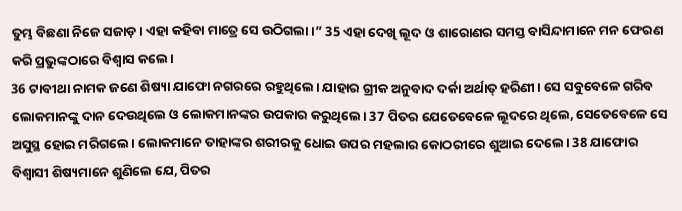ତୁମ୍ଭ ବିଛଣା ନିଜେ ସଜାଡ଼। ଏହା କହିବା ମାତ୍ରେ ସେ ଉଠିଗଲା।” 35 ଏହା ଦେଖି ଲୂଦ ଓ ଶାରୋଣର ସମସ୍ତ ବାସିନ୍ଦାମାନେ ମନ ଫେରଣ କରି ପ୍ରଭୁଙ୍କଠାରେ ବିଶ୍ୱାସ କଲେ।
36 ଟାବୀଥା ନାମକ ଜଣେ ଶିଷ୍ୟା ଯାଫୋ ନଗରରେ ରହୁଥିଲେ। ଯାହାର ଗ୍ରୀକ ଅନୁବାଦ ଦର୍କା ଅର୍ଥାତ୍ ହରିଣୀ। ସେ ସବୁବେଳେ ଗରିବ ଲୋକମାନଙ୍କୁ ଦାନ ଦେଉଥିଲେ ଓ ଲୋକମାନଙ୍କର ଉପକାର କରୁଥିଲେ। 37 ପିତର ଯେତେବେଳେ ଲୂଦରେ ଥିଲେ, ସେତେବେଳେ ସେ ଅସୁସ୍ଥ ହୋଇ ମରିଗଲେ। ଲୋକମାନେ ତାହାଙ୍କର ଶରୀରକୁ ଧୋଇ ଉପର ମହଲାର କୋଠରୀରେ ଶୁଆଇ ଦେଲେ। 38 ଯାଫୋର ବିଶ୍ୱାସୀ ଶିଷ୍ୟମାନେ ଶୁଣିଲେ ଯେ, ପିତର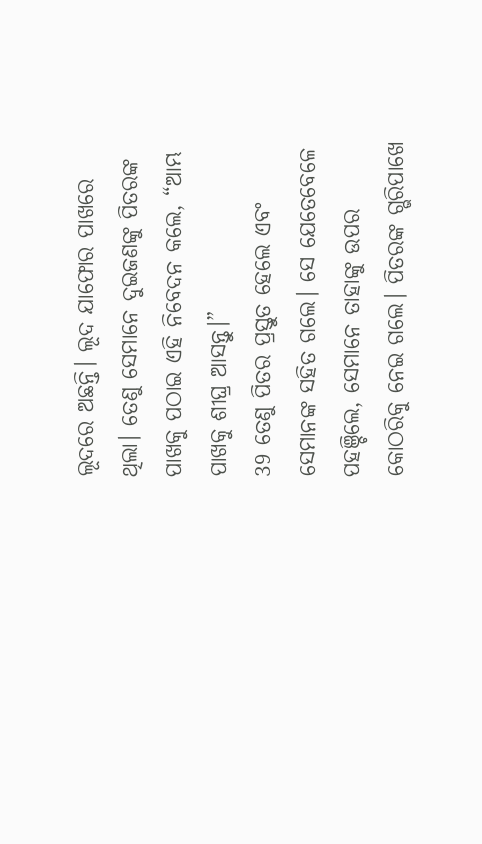ଲୂଦରେ ଅଛନ୍ତି। ଲୂଦ ଯାଫୋର ପାଖରେ ଥିଲା। ତେଣୁ ସେମାନେ ଦୁଇଜଣଙ୍କୁ ପିତରଙ୍କ ପାଖକୁ ପଠାଇ ଏହି ନିବେଦନ କଲେ, “ଆମ୍ଭ ପାଖକୁ ଶୀଘ୍ର ଆସନ୍ତୁ।”
39 ତେଣୁ ପିତର ପ୍ରସ୍ତୁତ ହେଲେ ଏବଂ ସେମାନଙ୍କ ସହିତ ଗଲେ। ସେ ଯେତେବେଳେ ପହଞ୍ଚିଲେ, ସେମାନେ ତାହାଙ୍କୁ ଉପର କୋଠରିକୁ ନେଇ ଗଲେ। ପିତରଙ୍କ ଗ୍ଭରିପାଖେ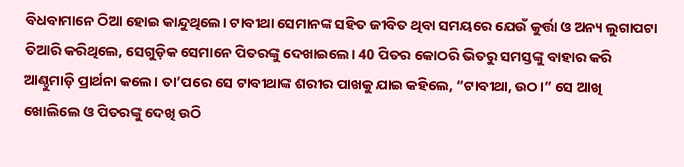ବିଧବାମାନେ ଠିଆ ହୋଇ କାନ୍ଦୁଥିଲେ। ଟାବୀଥା ସେମାନଙ୍କ ସହିତ ଜୀବିତ ଥିବା ସମୟରେ ଯେଉଁ କୁର୍ତ୍ତା ଓ ଅନ୍ୟ ଲୁଗାପଟା ତିଆରି କରିଥିଲେ, ସେଗୁଡ଼ିକ ସେମାନେ ପିତରଙ୍କୁ ଦେଖାଇଲେ। 40 ପିତର କୋଠରି ଭିତରୁ ସମସ୍ତଙ୍କୁ ବାହାର କରି ଆଣ୍ଠୁମାଡ଼ି ପ୍ରାର୍ଥନା କଲେ। ତା’ପରେ ସେ ଟାବୀଥାଙ୍କ ଶରୀର ପାଖକୁ ଯାଇ କହିଲେ, “ଟାବୀଥା, ଉଠ।” ସେ ଆଖି ଖୋଲିଲେ ଓ ପିତରଙ୍କୁ ଦେଖି ଉଠି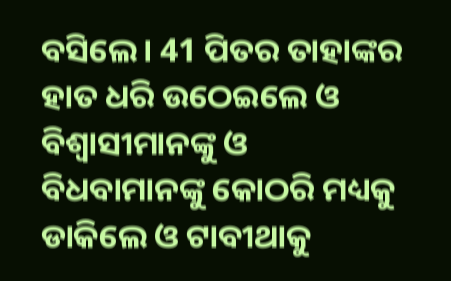ବସିଲେ। 41 ପିତର ତାହାଙ୍କର ହାତ ଧରି ଉଠେଇଲେ ଓ ବିଶ୍ୱାସୀମାନଙ୍କୁ ଓ ବିଧବାମାନଙ୍କୁ କୋଠରି ମଧ୍ୟକୁ ଡାକିଲେ ଓ ଟାବୀଥାକୁ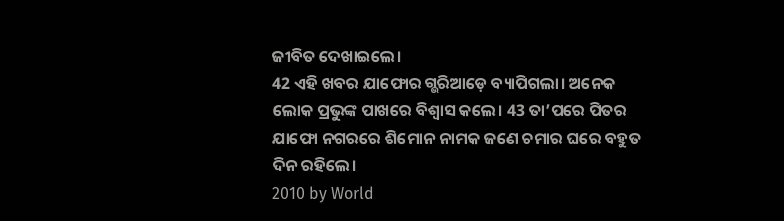ଜୀବିତ ଦେଖାଇଲେ।
42 ଏହି ଖବର ଯାଫୋର ଗ୍ଭରିଆଡ଼େ ବ୍ୟାପିଗଲା। ଅନେକ ଲୋକ ପ୍ରଭୁଙ୍କ ପାଖରେ ବିଶ୍ୱାସ କଲେ। 43 ତା’ପରେ ପିତର ଯାଫୋ ନଗରରେ ଶିମୋନ ନାମକ ଜଣେ ଚମାର ଘରେ ବହୁତ ଦିନ ରହିଲେ।
2010 by World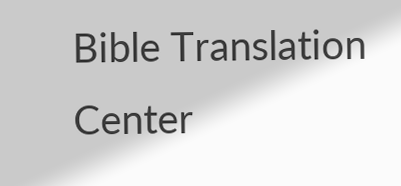Bible Translation Center